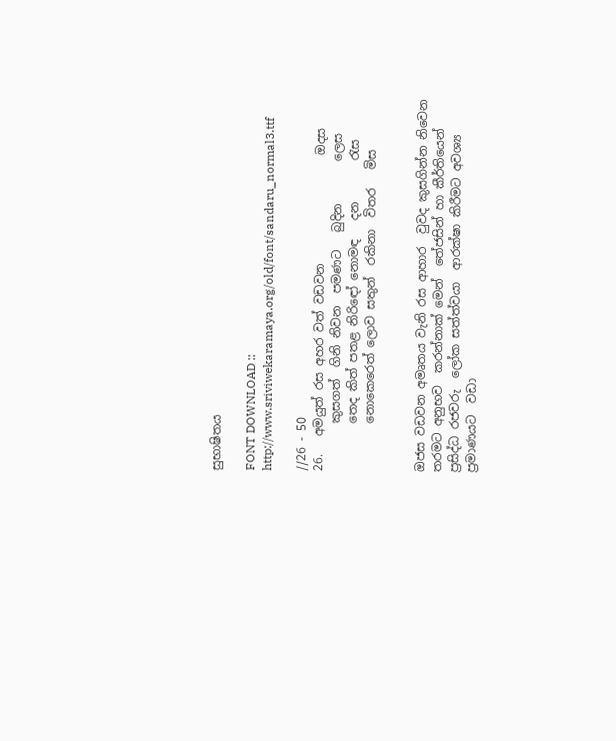සුභාෂිතය

FONT DOWNLOAD :: http://www.sriviwekaramaya.org/old/font/sandaru_normal3.ttf

//26 - 50
26.   අමයුත් රස අහර වත් වඩවන                  ඔදස
        කුසගත්  ගිනි නිවන  පමණට   බුදින       ලෙස
        තෙද කිත් පතළ නිරිඳෝ නොමඳ   දන       රැස
        නොකෙරෙත් ලොව සතුන්  රකිනා  විතර   මිස


ඔජස වඩවන අමෘතය වැනි රස ආහාර  වුවද කුසගින්න නිවෙන තරමට අනුභව  කරන්නාක් මෙන්  තේජසින් හා කීර්තියෙන්  ප්‍රසිද්ධ රජවරු  ලෝක සත්ත්වයා  ආරක්ෂා කිරීමට අවශ්‍ය  ප්‍රමාණයට  වඩා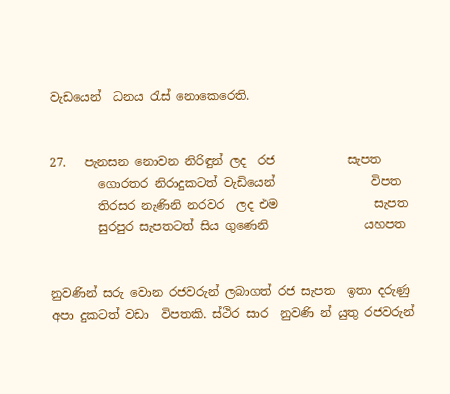වැඩයෙන්  ධනය රැස් නොකෙරෙති.


27.   පැනසන නොවන නිරිඳුන් ලද  රජ            සැපත
        ගොරතර නිරාදුකටත් වැඩියෙන්                විපත
        තිරසර නැණිනි නරවර  ලද එම                සැපත
        සුරපුර සැපතටත් සිය ගුණෙනි                යහපත


නුවණින් සරු වොන රජවරුන් ලබාගත් රජ සැපත  ඉතා දරුණු  අපා දුකටත් වඩා  විපතකි. ස්ථිර සාර  නුවණි න් යුතු රජවරුන්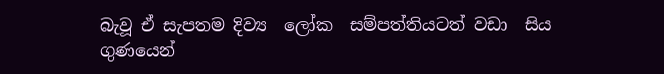බැවූ ඒ සැපතම දිව්‍ය  ලෝක  සම්පත්තියටත් වඩා  සිය ගුණයෙන්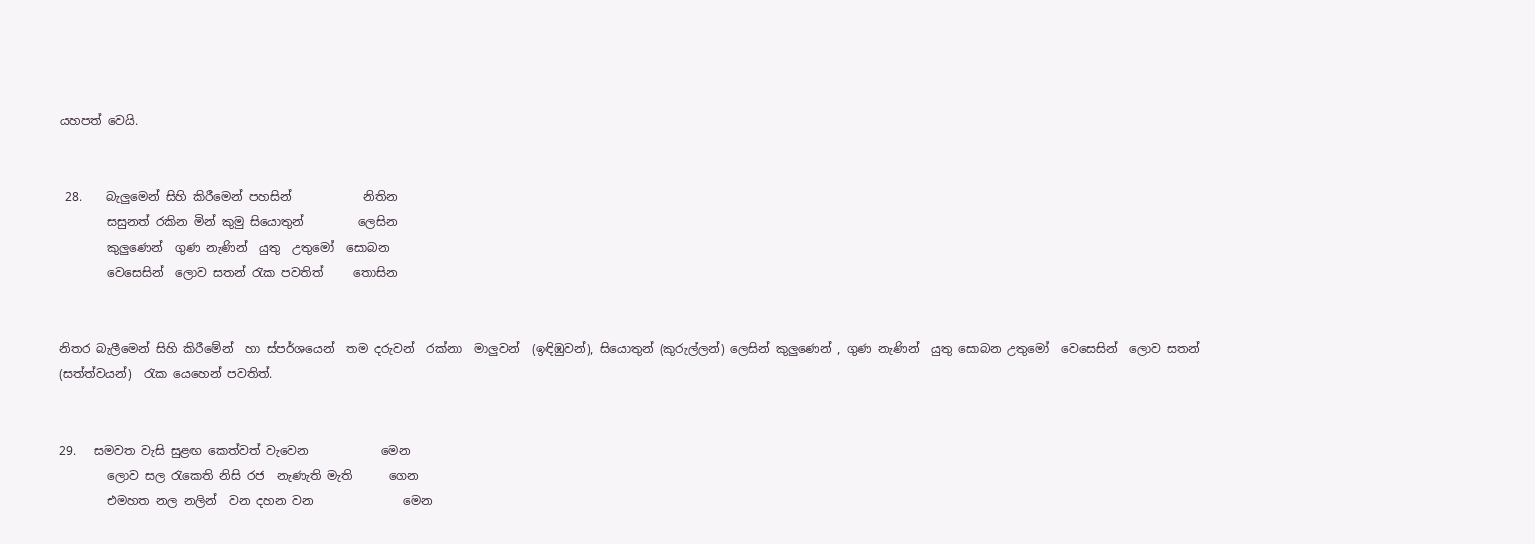යහපත් වෙයි.


 28.    බැලුමෙන් සිහි කිරීමෙන් පහසින්            නිතින
        සසුනත් රකින මින් කුමු සියොතුන්         ලෙසින‍
        කුලුණෙන්  ගුණ නැණින්  යුතු  උතුමෝ  සොබන
        වෙසෙසින්  ලොව සතන් රැක පවතිත්     තොසින


නිතර බැලීමෙන් සිහි කිරී‍මේන්  හා ස්පර්ශයෙන්  තම දරුවන්  රක්නා  මාලුවන්  (ඉඳිඹුවන්), සියොතුන් (කුරුල්ලන්) ලෙසින් කුලුණෙන් , ගුණ නැණින්  යුතු සොබන උතුමෝ  වෙසෙසින්  ලොව සතන් (සත්ත්වයන්)  රැක යෙහෙන් පවතිත්.


29.   සමවත වැසි සුළඟ කෙත්වත් වැවෙන            මෙන
        ලොව සල රැකෙති නිසි රජ  නැණැති මැති      ගෙන
        එමහත නල නලින්  වන දහන වන               මෙන‍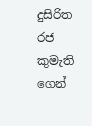දුසිරිත  රජ කුමැති ගෙන්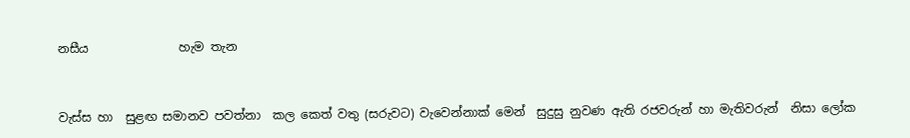නසීය               හැම තැන


වැස්ස හා  සුළඟ සමානව පවත්නා  කල කෙත් වතු (සරුවට) වැවෙන්නාක් මෙන්  සුදුසු නුවණ ඇති රජවරුන් හා මැතිවරුන්  නිසා ලෝක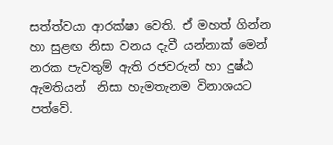සත්ත්වයා ආරක්ෂා වෙති. ඒ මහත් ගින්න හා සුළඟ නිසා වනය දැවී යන්නාක් මෙන් නරක පැවතුම් ඇති රජවරුන් හා දුෂ්ඨ  ඇමතියන්  නිසා හැමතැනම විනාශයට පත්වේ.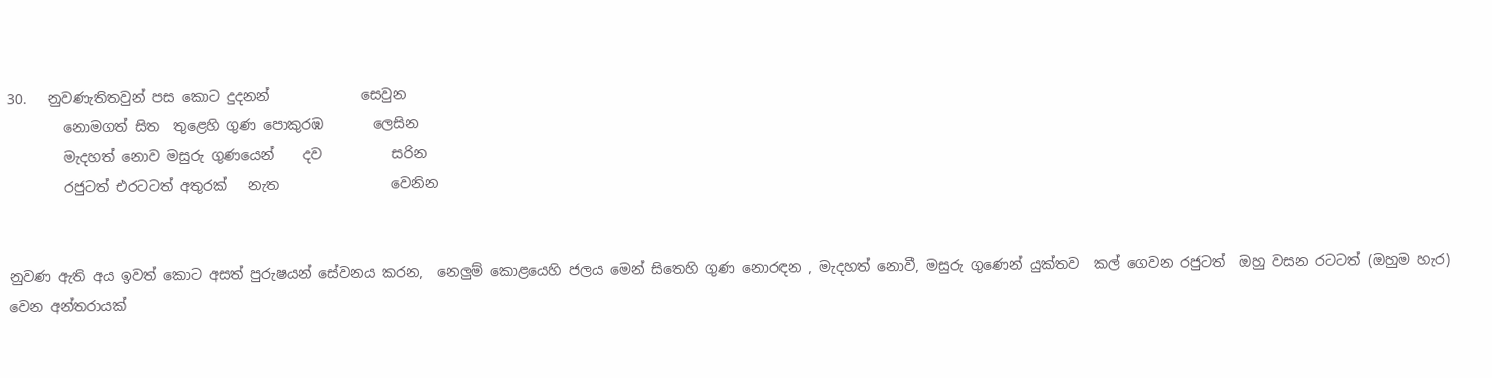30.   නුවණැතිතවුන් පස කොට දුදනන්             සෙවුන
        නොමගත් සිත  තුළෙහි ගුණ පොකුරඹ       ලෙසින
        මැදහත් නොව මසුරු ගුණයෙන්    දව          සරින
        රජුටත් එරටටත් අතුරක්   නැත                වෙනින


නුවණ ඇති අය ඉවත් කොට අසත් පුරුෂයන් සේවනය කරන,  නෙලුම් කොළයෙහි ජලය මෙන් සිතෙහි ගුණ නොරඳන , මැදහත් නොවී, මසුරු ගුණෙන් යුක්තව  කල් ගෙවන රජුටත්  ඔහු වසන රටටත් (ඔහුම හැර) වෙන අන්තරායක්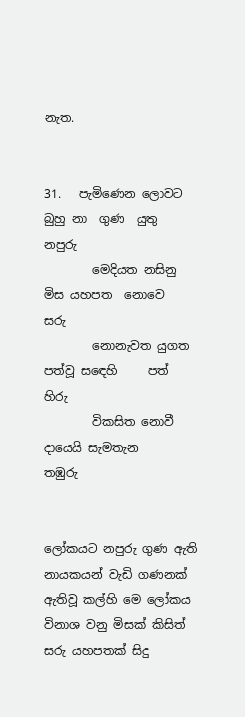නැත.


31.   පැමිණෙන ලොවට බුහු නා  ගුණ  යුතු    නපුරු
        මෙදියත නසිනු මිස යහපත  නොවෙ        සරු
        නොනැවත යුගත පත්වූ සඳෙහි     පත්      හිරු
        විකසිත නොවී දායෙයි සැමතැන           තඹුරු


ලෝකයට නපුරු ගුණ ඇති  නායකයන් වැඩි ගණනක් ඇතිවූ කල්හි මෙ ලෝකය  විනාශ වනු මිසක් කිසිත් සරු යහපතක් සිදු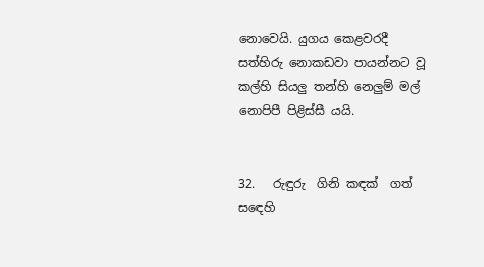නොවෙයි. යුගය කෙළවරදී සත්හිරු නොකඩවා පායන්නට වූ කල්හි සියලු තන්හි නෙලුම් මල් නොපිපී පිළිස්සී යයි.


32.   රුඳුරු  ගිනි කඳක්  ගත් සඳෙහි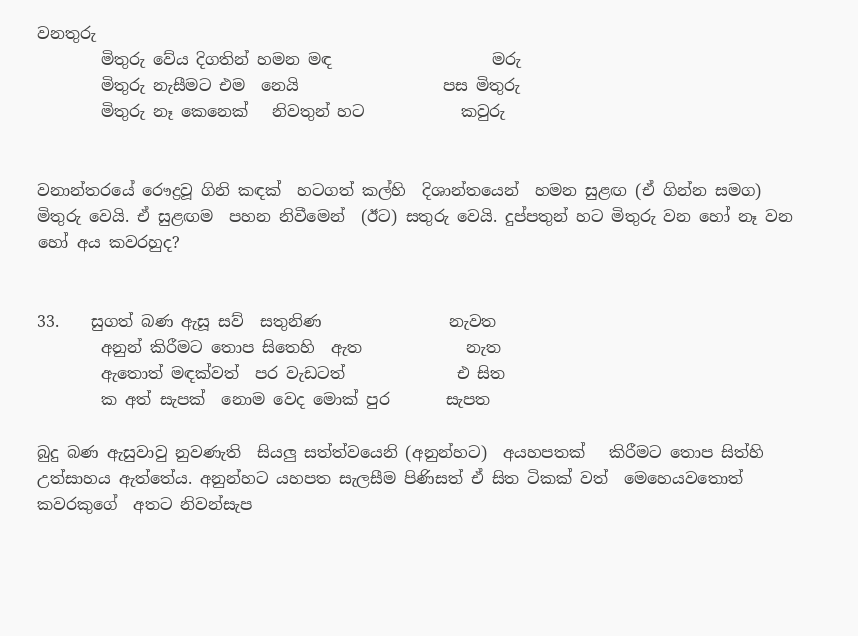වනතුරු
        මිතුරු වේය දිගතින් හමන මඳ                    මරු
        මිතුරු නැසීමට එම  නෙයි                  පස මිතුරු
        මිතුරු නෑ කෙනෙක්   නිවතුන් හට            කවුරු


වනාන්තරයේ ‍රෞද්‍රවූ ගිනි කඳක්  හටගත් කල්හි  දිශාන්තයෙන්  හමන සුළඟ (ඒ ගින්න සමග) මිතුරු වෙයි. ඒ සුළඟම  පහන නිවීමෙන්  (ඊට) සතුරු වෙයි. දුප්පතුන් හට මිතුරු වන හෝ නෑ වන හෝ අය කවරහුද?


33.    සුගත් බණ ඇසූ සව්  සතුනිණ                නැවත
        අනුන් කිරීමට තොප සිතෙහි  ඇත             නැත
        ඇතොත් මඳක්වත්  පර වැඩටත්              එ සිත‍
        ක අත් සැපක්  නොම වෙද මොක් පුර       සැපත

බුදු බණ ඇසුවාවු නුවණැති  සියලු සත්ත්වයෙනි (අනුන්හට)  අයහපතක්   කිරීමට තොප සිත්හි  උත්සාහය ඇත්තේය. අනුන්හට යහපත සැලසීම පිණිසත් ඒ සිත ටිකක් වත්  මෙහෙයවතොත් කවරකුගේ  අතට නිවන්සැප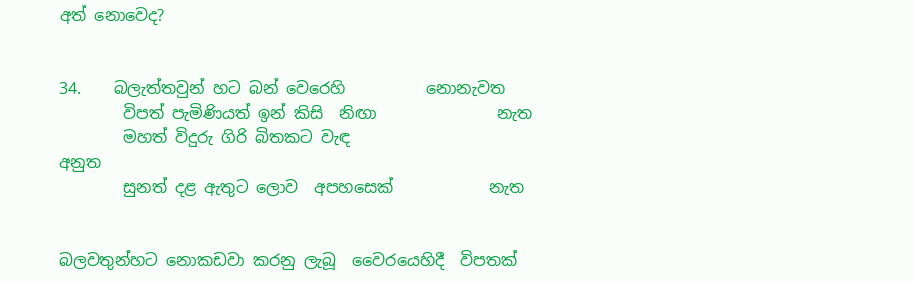අත් නොවෙද?


34.    බලැත්තවුන් හට බන් වෙරෙහි          නොනැවත
        විපත් පැමිණියත් ඉන් කිසි  නිඟා               නැත
        මහත් විදුරු ගිරි බිතකට වැඳ                    අනුත
        සුනත් දළ ඇතුට ලොව  අපහසෙක්            නැත


බලවතුන්හට නොකඩවා කරනු ලැබූ  වෛරයෙහිදී  විපතක්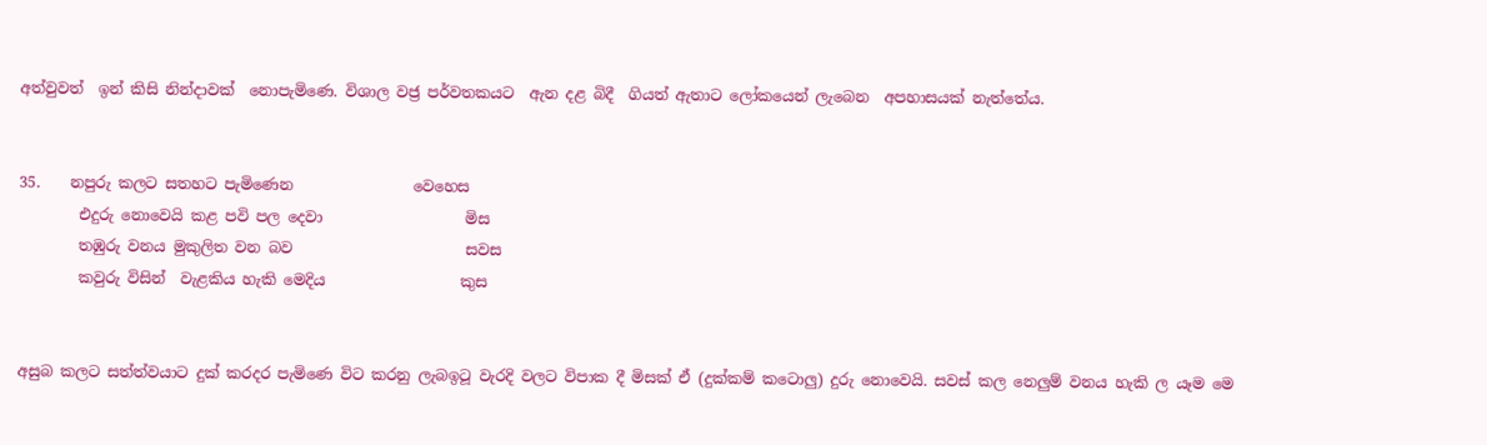අත්වුවත්  ඉන් කිසි නින්දාවක්  නොපැමිණෙ. විශාල වජ්‍ර පර්වතකයට  ඇන දළ බිදී  ගියත් ඇතාට ලෝකයෙන් ලැබෙන  අපහාසයක් නැත්තේය.


35.    නපුරු කලට සතහට පැමිණෙන                වෙහෙස
        එදුරු නොවෙයි කළ පවි පල දෙවා                   මිස
        තඹුරු වනය මුකුලිත වන බව                       සවස
        කවුරු විසින්  වැළකිය හැකි මෙදිය                  කුස


අසුබ කලට සත්ත්වයාට දුක් කරදර පැමිණෙ විට කරනු ලැබඉටූ වැරදි වලට විපාක දී මිසක් ඒ (දුක්කම් කටොලු) දුරු නොවෙයි. සවස් කල නෙලුම් වනය හැකි ල යෑම මෙ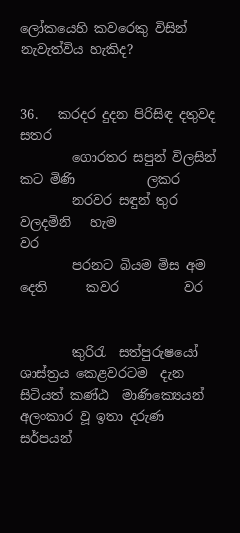ලෝකයෙහි කවරෙකු විසින් නැවැත්විය හැකිද?


36.   කරදර දුදන පිරිසිඳ දතුවද                        සතර
        ගොරතර සපුන් විලසින්  කට මිණි           ලකර
        නරවර සඳුන් තුර වලදමිනි   හැම               වර
        පරනට බියම මිස අම දෙති      කවර          වර


        කුරිරැ  සත්පුරුෂයෝ ශාස්ත්‍රය කෙළවරටම  දැන සිටියත් කණ්ඨ  මාණික්‍යෙයන් අලංකාර වූ ඉතා දරුණ  සර්පයන්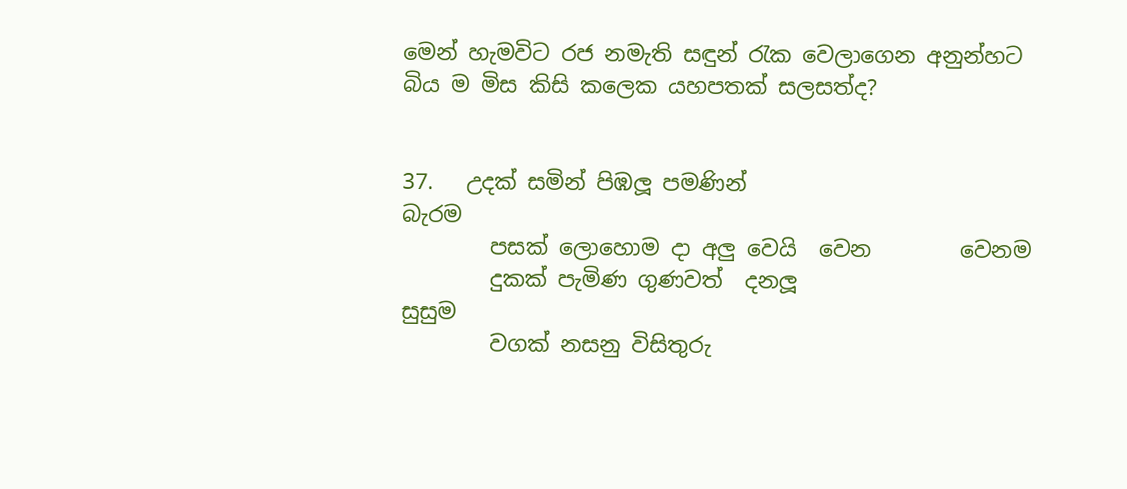මෙන් හැමවිට රජ නමැති සඳුන් රැක වෙලාගෙන අනුන්හට  බිය ම මිස කිසි කලෙක යහපතක් සලසත්ද?


37.   උදක් සමින් පිඹලූ පමණින්                     බැරම
        පසක් ලොහොම දා අලු වෙයි  වෙන        වෙනම
        දුකක් පැමිණ ගුණවත්  දනලූ                    සුසුම
        වගක් නසනු විසිතුරු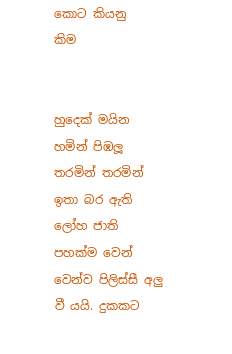කොට කියනු              කිම


හුදෙක් මයින හමින් පිඹලූ තරමින් තරමින් ඉතා බර ඇති ලෝහ ජාති පහක්ම වෙන් වෙන්ව පිලිස්සී අලු වී යයි. දුකකට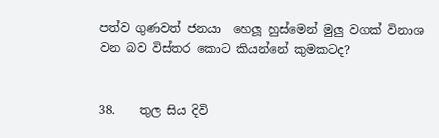පත්ව ගුණවත් ජනයා  හෙලූ හුස්මෙන් මුලු වගක් විනාශ වන බව විස්තර කොට කියන්නේ කුමකටද?


38.    තුල සිය දිවි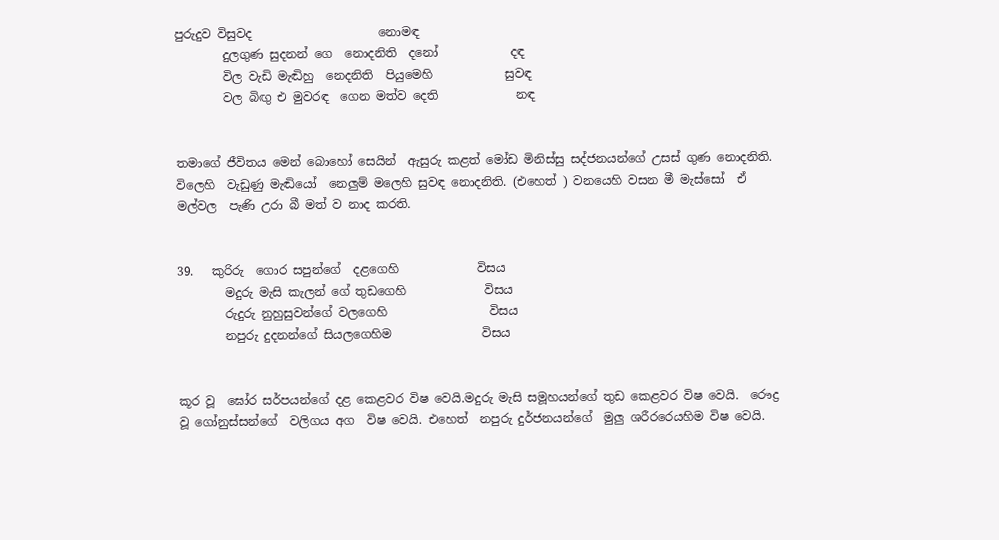පුරුදුව විසුවද                     නොමඳ
        දුලගුණ සුදනන් ගෙ  නොදනිති  දනෝ            දඳ
        විල වැඩි මැඬිහු  නෙදනිති  පියුමෙහි            සුවඳ
        වල බිඟු එ මුවරඳ  ගෙන මත්ව දෙති             නඳ


තමාගේ ජීවිතය මෙන් බොහෝ සෙයින්  ඇසුරු කළත් මෝඩ මිනිස්සු සද්ජනයන්ගේ උසස් ගුණ නොදනිති. විලෙහි  වැඩුණු මැඬියෝ  නෙලුම් මලෙහි සුවඳ නොදනිති. (එහෙත් ) වනයෙහි වසන මී මැස්සෝ  ඒ මල්වල  පැණි උරා බී මත් ව නාද කරති.


39.   කුරිරු  ගොර සපුන්ගේ  දළගෙහි             විසය
        මදුරු මැසි කැලන් ගේ තුඩගෙහි             විසය
        රුදුරු නුහුසුවන්ගේ වලගෙහි                 විසය
        නපුරු දුදනන්ගේ සියල‍ගෙහිම               විසය


කූර වූ  ඝෝර සර්පයන්ගේ දළ කෙළවර විෂ වෙයි.මදුරු මැසි සමූහයන්ගේ තුඩ කෙළවර විෂ වෙයි.  රෞද්‍ර වූ ගෝනුස්සන්ගේ  වලිගය අග  විෂ වෙයි. එහෙත්  නපුරු දුර්ජනයන්ගේ  මුලු ශරීරරෙයහිම විෂ වෙයි.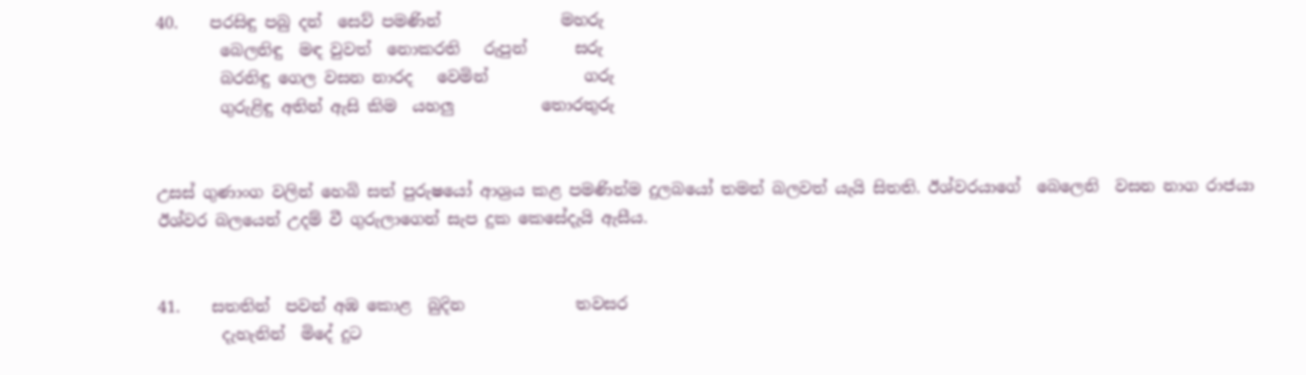40.    පරසිඳු පබු දන්  සෙව් පමණින්               මහරු
        බෙලනිඳු  මඳ වුවත්  නොකරති   රුපුන්      සරු
        බරනිඳු ගෙල වසන නාරද   වෙමින්            ගරු
        ගුරුළිඳු අතින් ඇසි කිම  යහලු           තොරතුරු


උසස් ගුණාංග වලින් හෙබි සත් පුරුෂයෝ ආශ්‍රය කළ පමණින්ම දුලබයෝ තමන් බලවත් යැයි සිතති. ඊශ්වරයාගේ  බෙලෙනි  වසන නාග රාජයා  ඊශ්වර බලයෙන් උදම් වී ගුරුලාගෙන් සැප දුක කෙසේදැයි ඇසීය.


41.    සතතින්  පවන් අඹ කොළ  බුදින              තවසර
        දැහැනින්  මිදේ දුට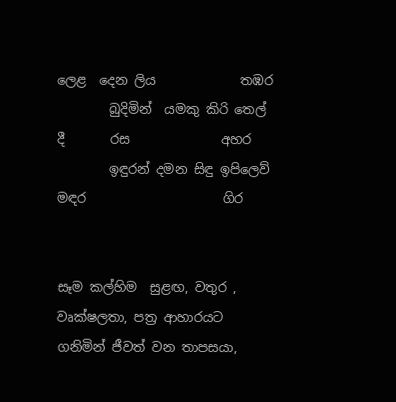ලෙළ  දෙන ලිය             තඹර
        බුදිමින්  යමකු කිරි තෙල් දී       රස              අහර
        ඉඳුරන් දමන සිඳු ඉපිලෙව්  මඳර                     ගිර


සෑම කල්හිම  සුළඟ, වතුර , වෘක්ෂලතා, පත්‍ර ආහාරයට ගනිමින් ජීවත් වන තාපසයා,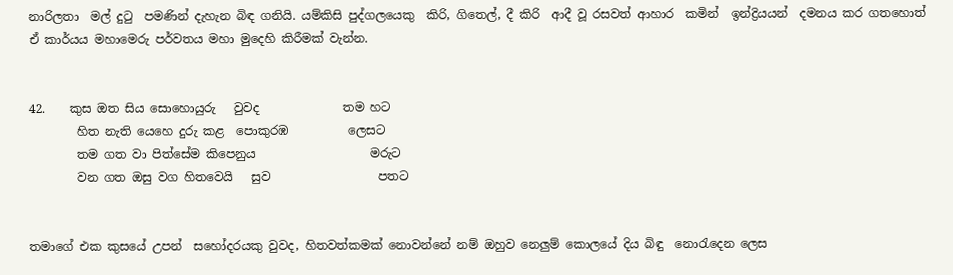නාරිලතා  මල් දුටු  පමණින් දැහැන බිඳ ගනියි. යම්කිසි පුද්ගලයෙකු  කිරි, ගිතෙල්, දී කිරි  ආදී වූ රසවත් ආහාර  කමින්  ඉන්ද්‍රියයන්  දමනය කර ගතහොත්  ඒ කාර්යය මහාමෙරු පර්වතය මහා මුදෙහි කිරීමක් වැන්න.


42.    කුස ඔත සිය සොහොයුරු   වුවද              තම හට
        හිත නැති යෙහෙ දුරු කළ  පොකුරඹ          ලෙසට
        තම ගත වා පිත්සේම කිපෙනුය                   මරුට
        වන ගත ඔසු වග හිතවෙයි   සුව                  පතට


තමාගේ එක කුසයේ උපන්  සහෝදරයකු වුවද, හිතවත්කමක් නොවන්නේ නම් ඔහුව නෙලුම් කොලයේ දිය බිඳු  නොරැදෙන ලෙස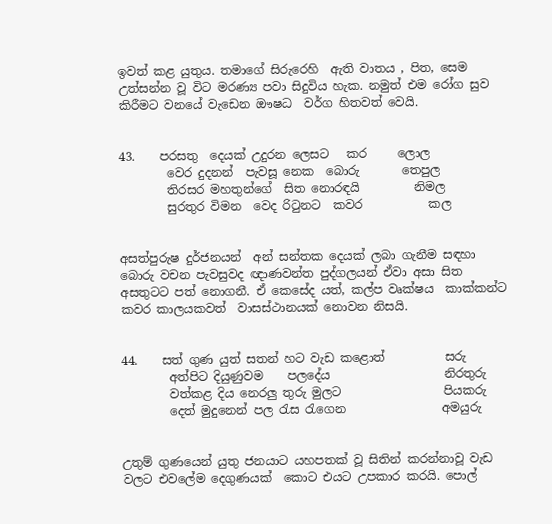ඉවත් කළ යුතුය. තමාගේ සිරුරෙහි  ඇති වාතය , පිත, සෙම උත්සන්න වූ විට මරණ්‍ය පවා සිදුවිය හැක. නමුත් එම රෝග සුව කිරීමට වනයේ වැඩෙන ඖෂධ  වර්ග හිතවත් වෙයි.


43.    පරසතු  දෙයක් උදුරන ලෙසට   කර     ලොල
        වෙර දුදනන්  පැවසූ නෙක  බොරු       තෙපුල
        තිරසර මහතුන්ගේ  සිත නොරඳයි         නිමල
        සුරතුර විමන  වෙද රිටුනට  කවර           කල


අසත්පුරුෂ දුර්ජනයන්  අන් සන්තක දෙයක් ලබා ගැනීම සඳහා  බොරු වචන පැවසුවද ඥාණවන්ත පුද්ගලයන් ඒවා අසා සිත අසතුටට පත් නොගනී. ඒ කෙ‍සේද යත්, කල්ප වෘක්ෂය  කාක්කන්ට කවර කාලයකවත්  වාසස්ථානයක් නොවන නිසයි.


44.    සත් ගුණ යුත් සතන් හට වැඩ කළොත්          සරු
        අත්පිට දියුණුවම    පලදේය                   නිරතුරු
        වත්කළ දිය නෙරලු තුරු මුලට                 පියකරු
        දෙත් මුදුනෙන් පල රැස රැගෙන                අමයුරු


උතුම් ගුණයෙන් යුතු ජනයාට යහපතක් වූ සිතින් කරන්නාවූ වැඩ වලට එවලේම දෙගුණයක්  කොට එයට උපකාර කරයි. පොල්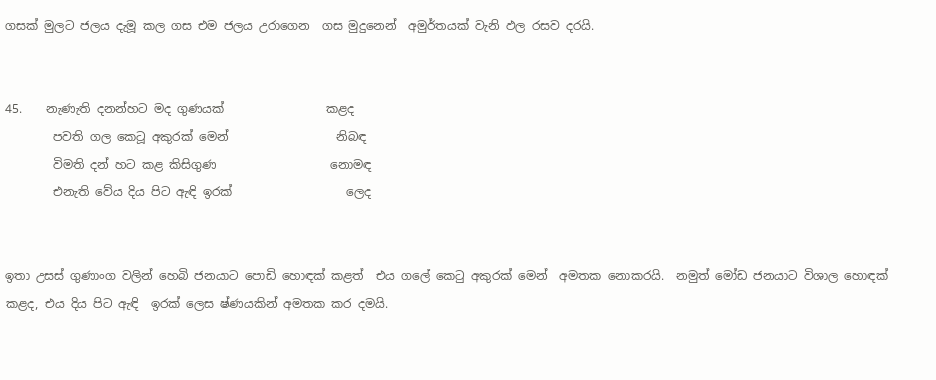ගසක් මුලට ජලය දැමූ කල ගස එම ජලය උරාගෙන  ගස මුදුනෙන්  අමුර්තයක් වැනි ඵල රසව දරයි.


45.    නැණැති දනන්හට මද ගුණයක්                 කළද
        පවති ගල කෙටූ අකුරක් මෙන්                  නිබඳ
        විමති දන් හට කළ කිසිගුණ                   නොමඳ
        එනැති වේය දිය පිට ඇඳි ඉරක්                   ලෙද


ඉතා උසස් ගුණාංග වලින් හෙබි ජනයාට පොඩි හොඳක් කළත්  එය ගලේ කෙටු අකුරක් මෙන්  අමතක නොකරයි.  නමුත් මෝඩ ජනයාට විශාල හොඳක්  කළද, එය දිය පිට ඇඳි  ඉරක් ලෙස ෂ්ණයකින් අමතක කර දමයි.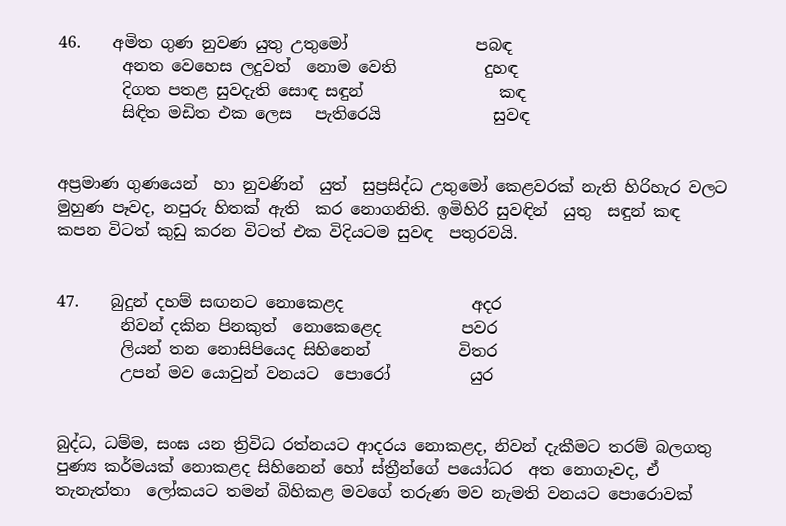46.    අමිත ගුණ නුවණ යුතු උතුමෝ                පබඳ
        අනත වෙහෙස ලදුවත්  නොම වෙති           දුහඳ
        දිගත පතළ සුවදැති සොඳ සඳුන්                 කඳ
        සිඳිත මඩිත එක ලෙස   පැතිරෙයි              සුවඳ


අප්‍රමාණ ගුණයෙන්  හා නුවණින්  යුත්  සුප්‍රසිද්ධ උතුමෝ කෙළවරක් නැති හිරිහැර වලට මුහුණ පෑවද, නපුරු හිතක් ඇති  කර නොගනිති. ඉමිහිරි සුවඳින්  යුතු  සඳුන් කඳ කපන විටත් කුඩු කරන විටත් එක විදියටම සුවඳ  පතුරවයි.


47.    බුදුන් දහම් සඟනට නොකෙළද                අදර
        නිවන් දකින පිනකුත්  නොකෙළෙද          පවර
        ලියන් තන නොසිපියෙද සිහිනෙන්           විතර‍
        උපන් මව යොවුන් වනයට  පොරෝ          යුර


බුද්ධ, ධම්ම, සංඝ යන ත්‍රිවිධ රත්නයට ආදරය නොකළද, නිවන් දැකීමට තරම් බලගතු පුණ්‍ය කර්මයක් නොකළද සිහිනෙන් හෝ ස්ත්‍රීන්ගේ පයෝධර  අත නොගෑවද, ඒ  තැනැත්තා  ලෝකයට තමන් බිහිකළ මවගේ තරුණ මව නැමති වනයට පොරොවක්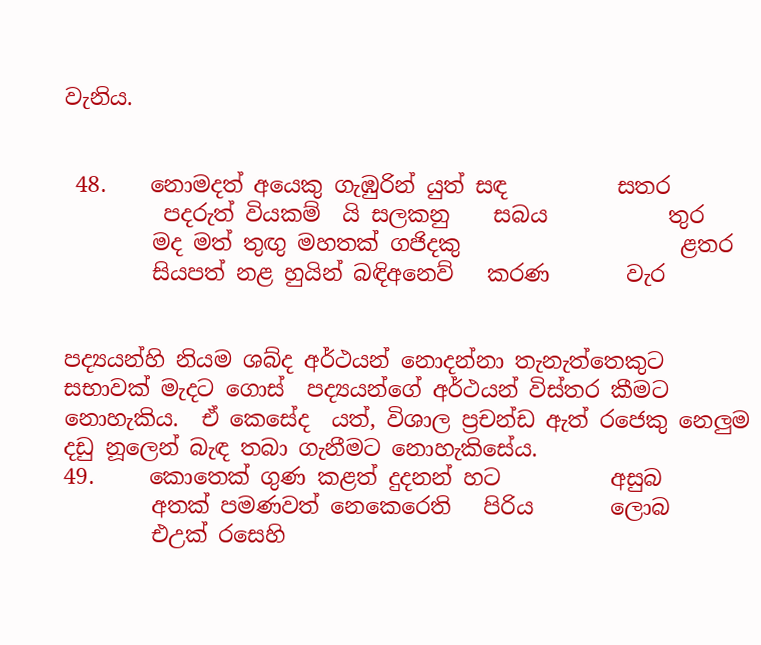වැනිය.


 48.    නොමදත් අයෙකු ගැඹුරින් යුත් සඳ          සතර
         පදරුත් වියකම්  යි සලකනු    සබය           තුර‍
        මද මත් තුඟු මහතක් ගජිදකු                    ළතර
        සියපත් නළ හුයින් බඳිඅනෙව්   කරණ       වැර


පද්‍යයන්හි නියම ශබ්ද අර්ථයන් නොදන්නා තැනැත්තෙකුට  සභාවක් මැදට ගොස්  පද්‍යයන්ගේ අර්ථයන් විස්තර කීමට නොහැකිය.  ඒ කෙසේද  යත්, විශාල ප්‍රචන්ඩ ඇත් රජෙකු නෙලුම දඩු නූලෙන් බැඳ තබා ගැනීමට නොහැකිසේය.
49.     කොතෙක් ගුණ කළත් දුදනන් හට          අසුබ
        අතක් පමණවත් නෙකෙරෙති   පිරිය       ලොබ
        එඋක් රසෙහි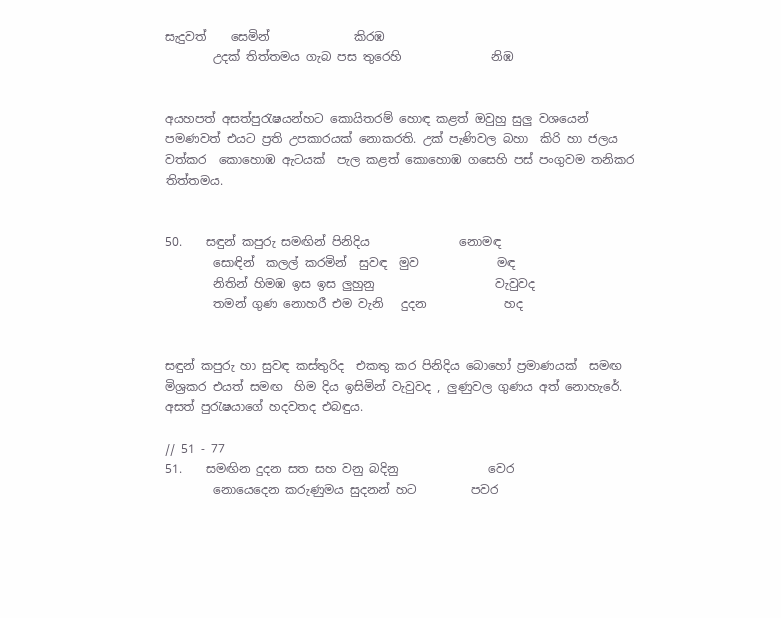සැදුවත්    සෙමින්              කිරඹ‍
        උදක් තිත්තමය ගැබ පස තුරෙහි               නිඹ


අයහපත් අසත්පුරැෂයන්හට කොයිතරම් හොඳ කළත් ඔවුහු සුලු වශයෙන් පමණවත් එයට ප්‍රති උපකාරයක් නොකරති. උක් පැණිවල බහා  කිරි හා ජලය  වත්කර  කොහොඹ ඇටයක්  පැල කළත් කොහොඹ ගසෙහි පස් පංගුවම තනිකර තිත්තමය.


50.    සඳුන් කපුරු සමඟින් පිනිදිය               නොමඳ
        සොඳින්  කලල් කරමින්  සුවඳ  මුව             මඳ
        නිතින් හිමඹ ඉස ඉස ලුහුනු                    වැවුවද
        තමන් ගුණ නොහරී එම වැනි   දුදන             හද


සඳුන් කපුරු හා සුවඳ කස්තුරිද  එකතු කර පිනිදිය බොහෝ ප්‍රමාණයක්  සමඟ  මිශ්‍රකර එයත් සමඟ  හිම දිය ඉසිමින් වැවුවද , ලුණුවල ගුණය අත් නොහැරේ.  අසත් පුරැෂයාගේ හදවතද එබඳුය.

// 51 - 77
51.    සමඟින දුදන සත සහ වනු බදිනු               වෙර
        නොයෙදෙන කරුණුමය සුදනන් හට         පවර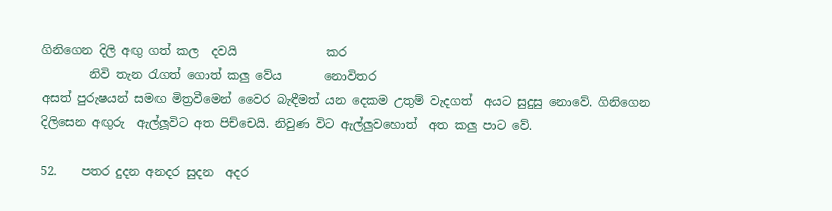ගිනිගෙන දිලි අඟු ගත් කල  දවයි               කර
        නිවි තැන රැගත් ගොත් කලු වේය       නොවිතර
අසත් පුරුෂයන් සමඟ මිත්‍රවීමෙන් වෛර බැඳීමත් යන දෙකම උතුම් වැදගත්  අයට සුදුසු නොවේ. ගිනිගෙන දිලිසෙන අඟුරු  ඇල්ලූවිට අත පිච්චෙයි. නිවුණ විට ඇල්ලුවහොත්  අත කලු පාට වේ.

52.    පතර දුදන අනදර සුදන  අදර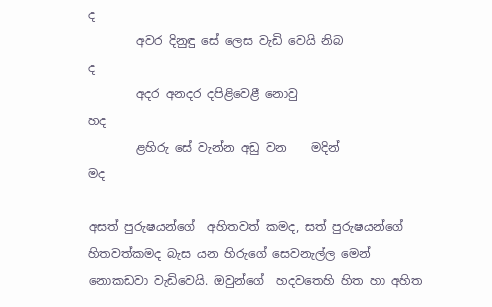ද
        අවර දිනුඳු සේ ලෙස වැඩි වෙයි නිබ             ද
        අදර අනදර දපිළිවෙළී නොවු                    හද
        ළහිරු සේ වැන්න අඩු වන    මදින්            මද

අසත් පුරුෂයන්ගේ  අහිතවත් කමද, සත් පුරුෂයන්ගේ හිතවත්කමද බැස යන හිරුගේ සෙවනැල්ල මෙන් නොකඩවා වැඩිවෙයි. ඔවුන්ගේ  හදවතෙහි හිත හා අහිත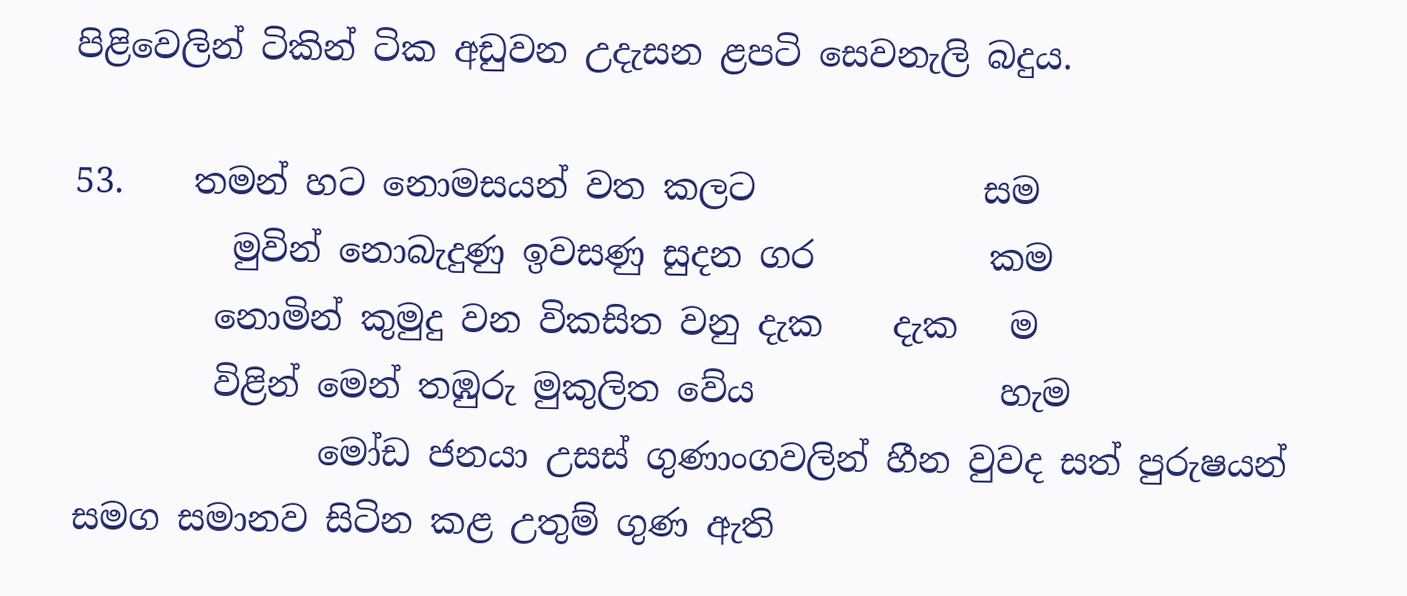පිළිවෙලින් ටිකින් ටික අඩුවන උදැසන ළපටි සෙවනැලි බදුය.

53.    තමන් හට නොමසයන් වත කලට             සම
         මුවින් නොබැදුණු ඉවසණු සුදන ගර          කම
        නොමින් කුමුදු වන විකසිත වනු දැක    දැක   ම
        විළින් මෙන් තඹුරු මුකුලිත වේය              හැම
              මෝඩ ජනයා උසස් ගුණාංගවලින් හීන වුවද සත් පුරුෂයන් සමග සමානව සිටින කළ උතුම් ගුණ ඇති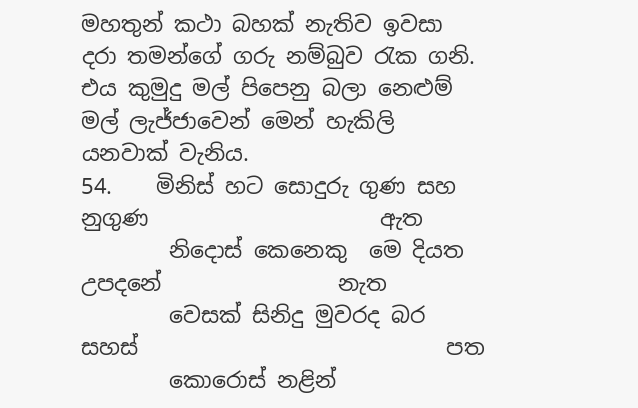මහතුන් කථා බහක් නැතිව ඉවසා දරා තමන්ගේ ගරු නම්බුව රැක ගනි. එය කුමුදු මල් පිපෙනු බලා නෙළුම් මල් ලැජ්ජාවෙන් මෙන් හැකිලි යනවාක් වැනිය.
54.    මිනිස් හට සොදුරු ගුණ සහ නුගුණ                     ඇත
        නිදොස් කෙනෙකු  ‍මෙ දියත උපදනේ                නැත
        වෙසක් සිනිදු මුවරද බර සහස්                            පත
        කොරොස් නළින්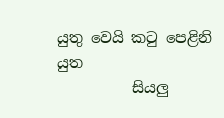යුතු වෙයි කටු පෙළිනි              යුත
          සියලු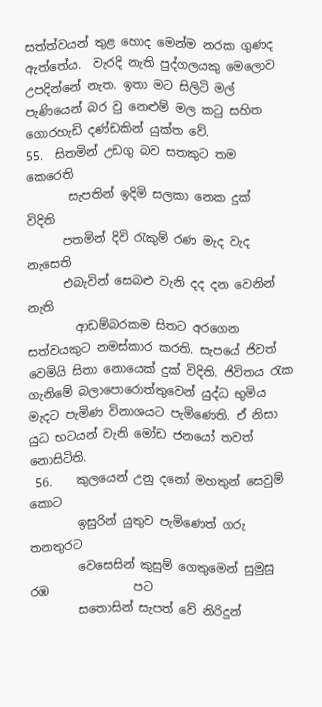සත්ත්වයන් තුළ හොද මෙන්ම නරක ගුණද ඇත්තේය.  වැරදි නැති පුද්ගලයකු මෙලොව උපදින්නේ නැත. ඉතා මට සිලිටි මල් පැණියෙන් බර වු නෙළුම් මල කටු සහිත ගොරහැඩි දණ්ඩකින් යුක්ත වේ.
55.  සිතමින් උඩගු බව සතකුට තම              කෙරෙති
       සැපතින් ඉදිමි සලකා නෙක දුක්                 විදිති
      පතමින් දිවි රැකුම් රණ මැද වැද              නැසෙති
      එබැවින් සෙබළු වැනි දද දන වෙනින්           නැති
        ආඩම්බරකම සිතට අරගෙන සත්වයකුට නමස්කාර කරති. සැපයේ ජිවත් වෙමියි සිතා නොයෙක් දුක් විදිති. ජිවිතය රැක ගැනිමේ බලාපොරොත්තුවෙන් යුද්ධ භුමිය මැදට පැමිණ විනාශයට පැමිණෙති. ඒ නිසා යුධ භටයන් වැනි මෝඩ ජනයෝ තවත් නොසිටිති.
 56.    කුලයෙන් උනු දනෝ මහතුන් සෙවුම්           කොට
        ඉසුරින් යුතුව පැමිණෙත් ගරු                   තනතුරට
        වෙසෙසින් කුසුම් ගෙතුමෙන් සුමුසු රඹ              පට
        සතොසින් සැපත් වේ නිරිදුන්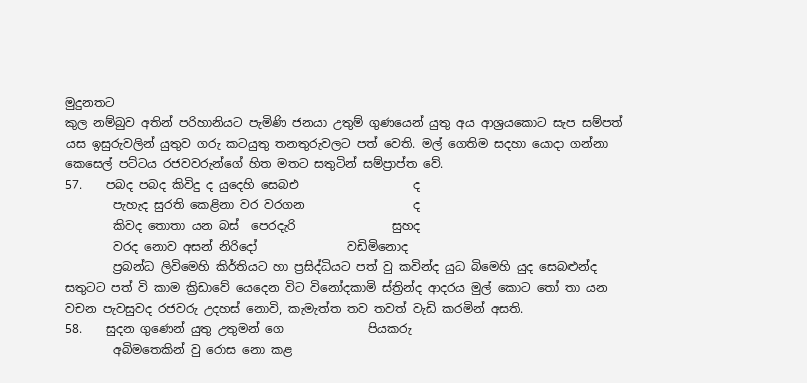මුදුනතට
කුල නම්බුව අතින් පරිහානියට පැමිණි ජනයා උතුම් ගුණයෙන් යුතු අය ආශ්‍රයකොට සැප සම්පත් යස ඉසුරුවලින් යුතුව ගරු කටයුතු තනතුරුවලට පත් වෙති. මල් ගෙතිම සදහා යොදා ගන්නා කෙසෙල් පට්ටය රජවවරුන්ගේ හිත මතට සතුටින් සම්ප්‍රාප්ත වේ.
57.    පබද පබද කිවිදු ද යුදෙහි සෙබඑ                   ද
        පැහැද සුරති කෙළිනා වර වරගන                  ද
        කිවද තොතා යන බස්  පෙරදැරි                සුහද
        වරද නොව අසන් නිරිදෝ               වඩිමිනොද
        ප්‍රබන්ධ ලිවිමෙහි කිර්තියට හා ප්‍රසිද්ධියට පත් වු කවින්ද යුධ බිමෙහි යුද සෙබළුන්ද සතුටට පත් වි කාම ක්‍රිඩාවේ යෙදෙන විට විනෝදකාමි ස්ත්‍රින්ද ආදරය මුල් කොට තෝ තා යන වචන පැවසුවද රජවරු උදහස් නොවි, කැමැත්ත තව තවත් වැඩි කරමින් අසති.
58.    සුදන ගුණෙන් යුතු උතුමන් ගෙ              පියකරු
        අබිමතෙකින් වු රොස නො කළ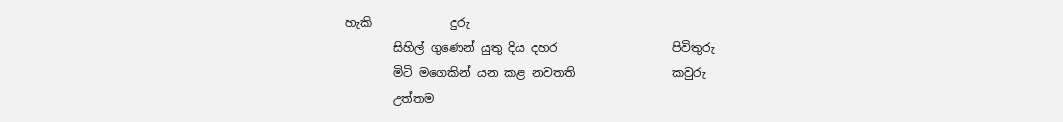හැකි             දුරු
        සිහිල් ගුණෙන් යුතු දිය දහර                   පිවිතුරු
        මිටි මගෙකින් යන කළ නවතති                කවුරු
        උත්තම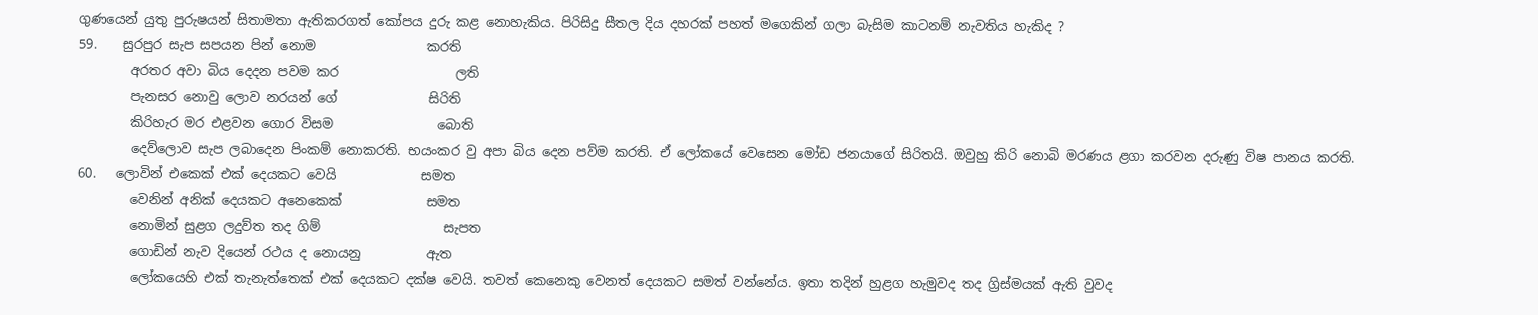ගුණයෙන් යුතු පුරුෂයන් සිතාමතා ඇතිකරගත් කෝපය දුරු කළ නොහැකිය. පිරිසිදු සීතල දිය දහරක් පහත් මගෙකින් ගලා බැසිම කාටනම් නැවතිය හැකිද ?
59.    සුරපුර සැප සපයන පින් නොම                 කරති
        අරතර අවා බිය දෙදන පවම කර                  ලති
        පැනසර නොවු ලොව නරයන් ගේ              සිරිති
        කිරිහැර මර එළවන ගොර විසම                බොති
        දෙව්ලොව සැප ලබාදෙන පිංකම් නොකරති. භයංකර වු අපා බිය දෙන පව්ම කරති. ඒ ලෝකයේ වෙසෙන මෝඩ ජනයාගේ සිරිතයි. ඔවුහු කිරි නොබි මරණය ළගා කරවන දරුණු විෂ පානය කරති.
60.   ලොවින් එකෙක් එක් දෙයකට වෙයි             සමත
        වෙනින් අනික් දෙයකට අනෙකෙක්             සමත
        නොමින් සුළග ලදුව්ත තද ගිම්                   සැපත
        ගොඩින් නැව දියෙන් රථය ද නොයනු          ඇත
        ලෝකයෙහි එක් තැනැත්තෙක් එක් දෙයකට දක්ෂ වෙයි. තවත් කෙනෙකු වෙනත් දෙයකට සමත් වන්නේය. ඉතා තදින් හුළග හැමුවද තද ග්‍රිස්මයක් ඇති වුවද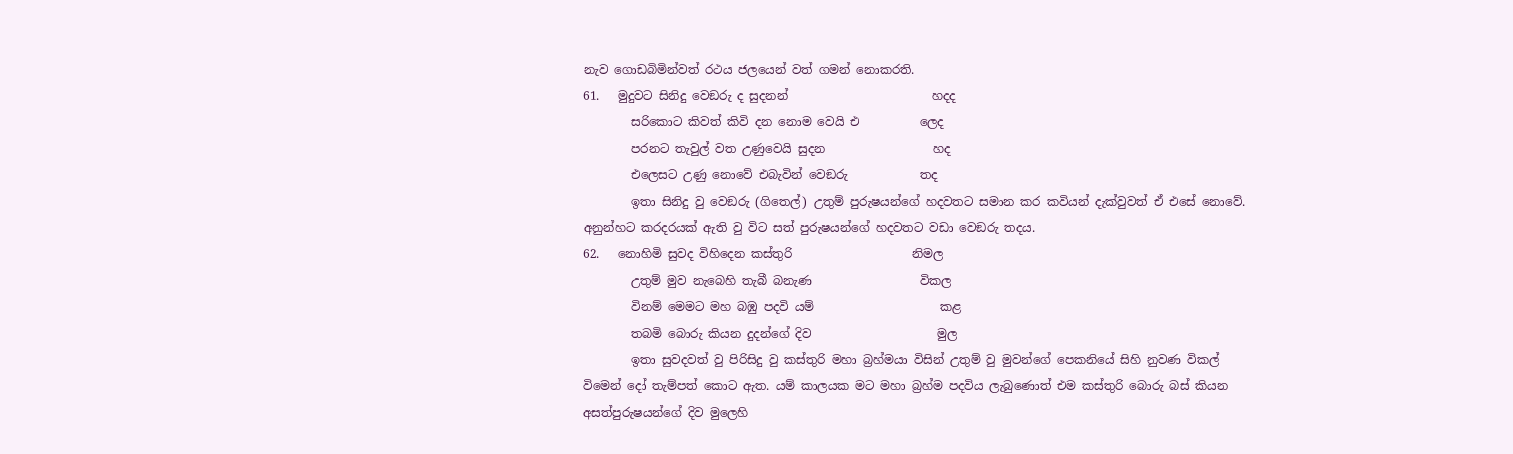නැව ගොඩබිමින්වත් රථය ජලයෙන් වත් ගමන් නොකරති.
61.   මුදුවට සිනිදු වෙඞරු ද සුදනන්                        හදද
        සරිකොට කිවත් කිවි දන නොම වෙයි එ          ලෙද
        පරනට තැවුල් වත උණුවෙයි සුදන                  හද
        එලෙසට උණු නොවේ එබැවින් වෙඞරු            තද
        ඉතා සිනිදු වු වෙඞරු (ගිතෙල්) උතුම් පුරුෂයන්ගේ හදවතට සමාන කර කවියන් දැක්වුවත් ඒ එසේ නොවේ. අනුන්හට කරදරයක් ඇති වු විට සත් පුරුෂයන්ගේ හදවතට වඩා වෙඞරු තදය.
62.   නොහිමි සුවද විහිදෙන කස්තුරි                    නිමල
        උතුම් මුව නැබෙහි තැබී බනැණ                  විකල
        විනම් මෙමට මහ බඹු පදවි යම්                     කළ
        තබමි බොරු කියන දුදන්ගේ දිව                     මුල
        ඉතා සුවදවත් වු පිරිසිදු වු කස්තුරි මහා බ්‍රහ්මයා විසින් උතුම් වු මුවන්ගේ පෙකනියේ සිහි නුවණ විකල් විමෙන් දෝ තැම්පත් කොට ඇත. යම් කාලයක මට මහා බ්‍රහ්ම පදවිය ලැබුණොත් එම කස්තුරි බොරු බස් කියන අසත්පුරුෂයන්ගේ දිව මුලෙහි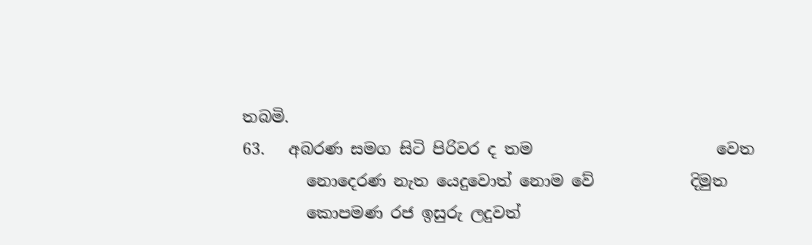තබමි.
63.   අබරණ සමග සිටි පිරිවර ද තම                       වෙත
        නොදෙරණ නැත යෙදුවොත් නොම වේ            දිමුත
        කොපමණ රජ ඉසුරු ලදුවත්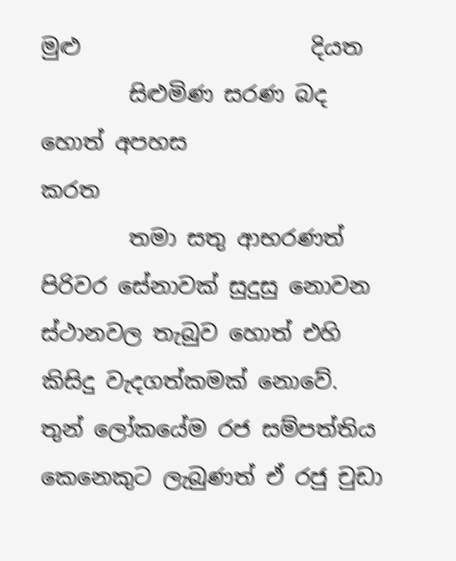මුළු                     දියත
        සිළුමිණ සරණ බද හොත් අපහස                    කරත
        තමා සතු ආභරණත් පිරිවර සේනාවක් සුදුසු නොවන ස්ථානවල තැබුව හොත් එහි කිසිදු වැදගත්කමක් නොවේ. තුන් ලෝකයේම රජ සම්පත්තිය කෙනෙකුට ලැබුණත් ඒ රජු චුඩා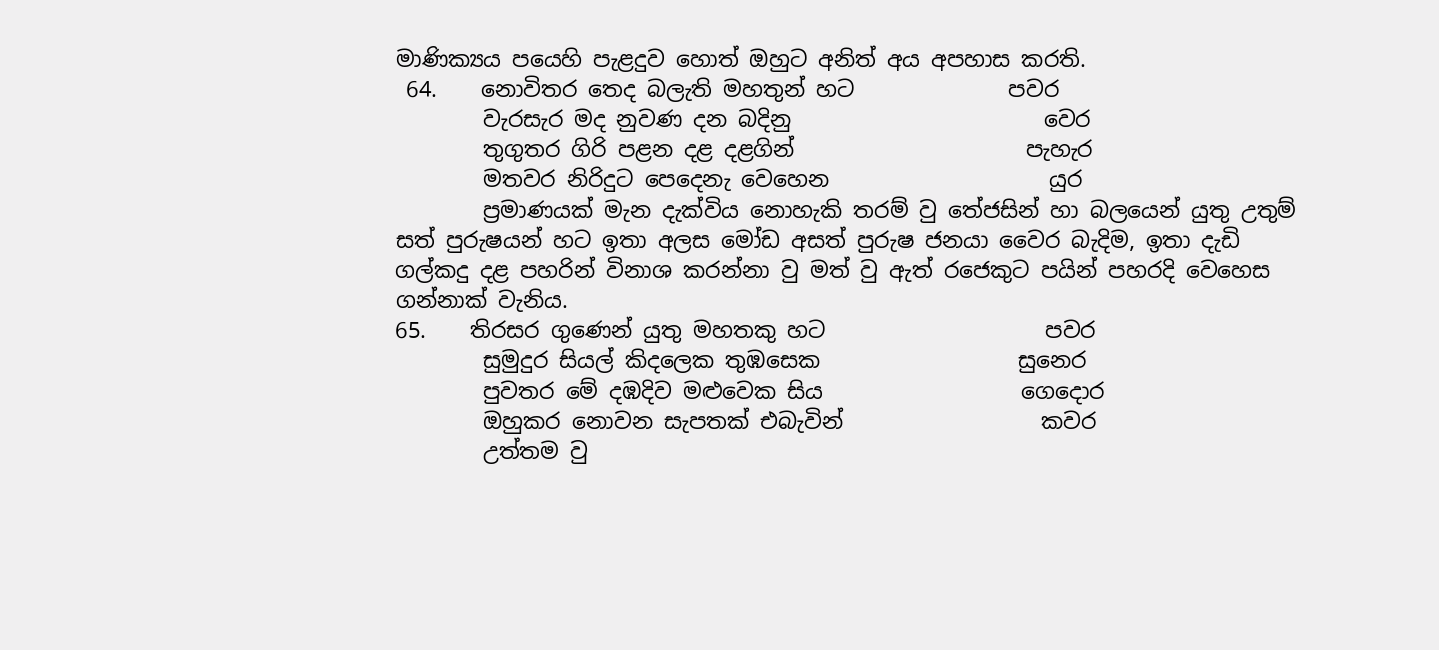මාණික්‍යය පයෙහි පැළදුව හොත් ඔහුට අනිත් අය අපහාස කරති.
 64.    නොවිතර තෙද බලැති මහතුන් හට              පවර
        වැරසැර මද නුවණ දන බදිනු                       වෙර
        තුගුතර ගිරි පළන දළ දළගින්                     පැහැර
        මතවර නිරිදුට පෙදෙනැ වෙහෙන                    යුර
        ප්‍රමාණයක් මැන දැක්විය නොහැකි තරම් වු තේජසින් හා බලයෙන් යුතු උතුම් සත් පුරුෂයන් හට ඉතා අලස මෝඩ අසත් පුරුෂ ජනයා වෛර බැදිම, ඉතා දැඩි ගල්කදු දළ පහරින් විනාශ කරන්නා වු මත් වු ඇත් රජෙකුට පයින් පහරදි වෙහෙස ගන්නාක් වැනිය.
65.    තිරසර ගුණෙන් යුතු මහතකු හට                    පවර
        සුමුදුර සියල් කිදලෙක තුඹසෙක                  සුනෙර
        පුවතර මේ දඹදිව මළුවෙක සිය                  ගෙදොර
        ඔහුකර නොවන සැපතක් එබැවින්                  කවර
        උත්තම වු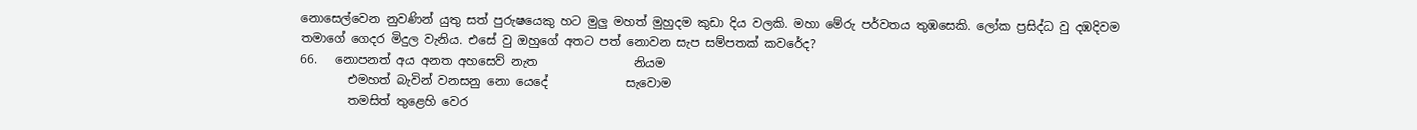නොසෙල්වෙන නුවණින් යුතු සත් පුරුෂයෙකු හට මුලු මහත් මුහුදම කුඩා දිය වලකි. මහා මේරු පර්වතය තුඹසෙකි. ලෝක ප්‍රසිද්ධ වු දඹදිවම තමාගේ ගෙදර මිදුල වැනිය. එසේ වු ඔහුගේ අතට පත් නොවන සැප සම්පතක් කවරේද?
66.   නොපනත් අය අනත අහසෙව් නැත                නියම
        එමහත් බැවින් වනසනු නො යෙදේ             සැවොම
        තමසිත් තුළෙහි වෙර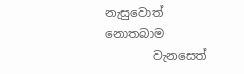නැසුවොත්              නොතබාම
        වැනසෙත්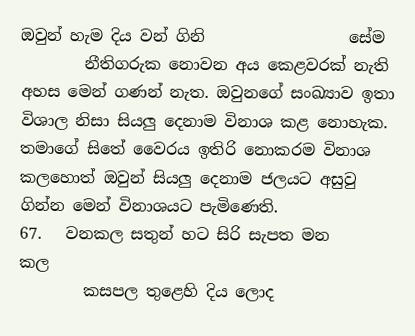ඔවුන් හැම දිය වන් ගිනි                  සේම
        නීතිගරුක නොවන අය කෙළවරක් නැති අහස මෙන් ගණන් නැත. ඔවුනගේ සංඛ්‍යාව ඉතා විශාල නිසා සියලු දෙනාම විනාශ කළ නොහැක. තමාගේ සිතේ වෛරය ඉතිරි නොකරම විනාශ කලහොත් ඔවුන් සියලු දෙනාම ජලයට අසුවු ගින්න මෙන් විනාශයට පැමිණෙති.
67.   වනකල සතුන් හට සිරි සැපත මන             කල
        කසපල තුළෙහි දිය ලොද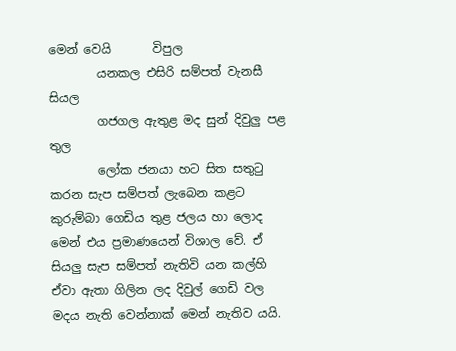මෙන් වෙයි       විපුල
        යනකල එසිරි සම්පත් වැනසී                  සියල
        ගජගල ඇතුළ මද සුන් දිවුලු පළ                තුල
        ලෝක ජනයා හට සිත සතුටු කරන සැප සම්පත් ලැබෙන කළට කුරුම්බා ගෙඩිය තුළ ජලය හා ලොද මෙන් එය ප්‍රමාණයෙන් විශාල වේ. ඒ සියලු සැප සම්පත් නැතිවි යන කල්හි ඒවා ඇතා ගිලින ලද දිවුල් ගෙඩි වල මදය නැති වෙන්නාක් මෙන් නැතිව යයි.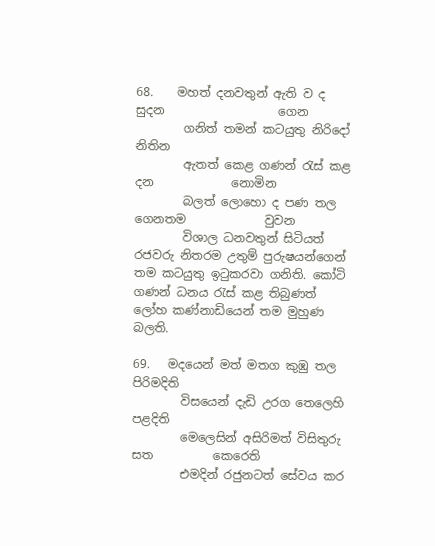68.    මහත් දනවතුන් ඇති ව ද සුදන                   ගෙන
        ගනිත් තමන් කටයුතු නිරිදෝ                     නිතින
        ඇතත් කෙළ ගණන් රැස් කළ දන             නොමින
        බලත් ලොහො ද පණ තල ගෙනතම             වුවන
        විශාල ධනවතුන් සිටියත් රජවරු නිතරම උතුම් පුරුෂයන්ගෙන් තම කටයුතු ඉටුකරවා ගනිති. කෝටි ගණන් ධනය රැස් කළ තිබුණත් ලෝහ කණ්නාඩියෙන් තම මුහුණ බලති.

69.   මදයෙන් මත් මතග කුඹු තල                 පිරිමදිති
        විසයෙන් දැඩි උරග තෙලෙහි                  පළදිති
        මෙලෙසින් අසිරිමත් විසිතුරු සත          කෙරෙති
        එමදින් රජුනටත් සේවය කර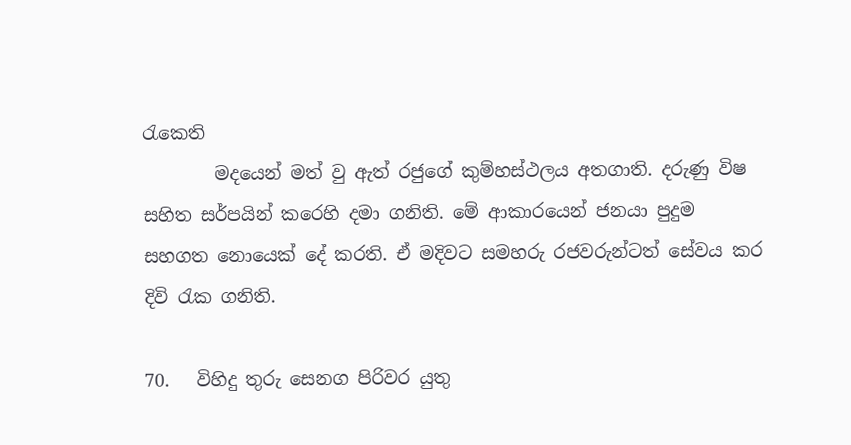රැකෙති
        මදයෙන් මත් වු ඇත් රජුගේ කුම්හස්ථලය අතගාති. දරුණු විෂ සහිත සර්පයින් කරෙහි දමා ගනිති. මේ ආකාරයෙන් ජනයා පුදුම සහගත නොයෙක් දේ කරති. ඒ මදිවට සමහරු රජවරුන්ටත් සේවය කර දිවි රැක ගනිති.

70.   විහිදු තුරු සෙනග පිරිවර යුතු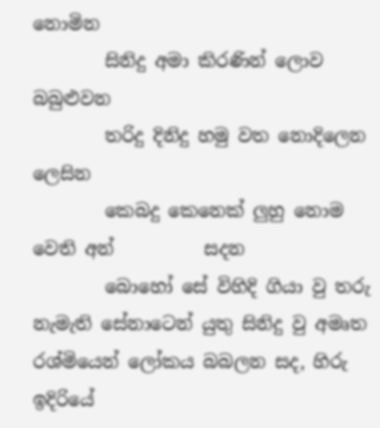නොමින
        සිනිදු අමා කිරණින් ලොව                      බබුළුවන
        තරිදු දිනිදු හමු වත නොදිලෙන                  ලෙසින‍
        කෙබදු කෙනෙක් ලුහු නොම වෙති අන්          සදන
        බොහෝ සේ විහිදි ගියා වු තරු නැමැති සේනාටෙන් යුතු සිනිදු වු අමෘත රශ්මියෙන් ලෝකය බබලන සද, හිරු ඉදිරියේ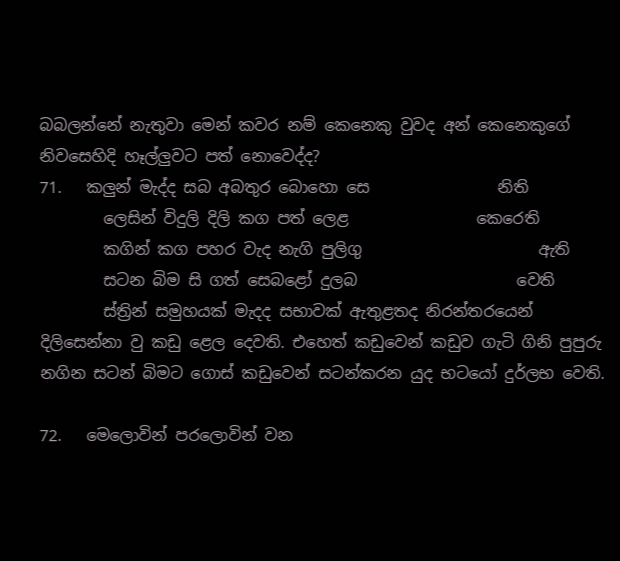බබලන්නේ නැතුවා මෙන් කවර නම් කෙනෙකු වුවද අන් කෙනෙකුගේ නිවසෙහිදි හෑල්ලුවට පත් නොවෙද්ද?
71.   කලුන් මැද්ද සබ අබතුර බොහො සෙ                නිති
        ලෙසින් විදුලි දිලි කග පත් ලෙළ                කෙරෙති
        කගින් කග පහර වැද නැගි පුලිගු                      ඇති
        සටන බිම සි ගත් සෙබළෝ දුලබ                    වෙති
        ස්ත්‍රින් සමුහයක් මැදද සභාවක් ඇතුළතද නිරන්තරයෙන් දිලිසෙන්නා වු කඩු ළෙල දෙවති. එහෙත් කඩුවෙන් කඩුව ගැටි ගිනි පුපුරු නගින සටන් බිමට ගොස් කඩුවෙන් සටන්කරන යුද භටයෝ දුර්ලභ වෙති.

72.   මෙලොවින් පරලොවින් වන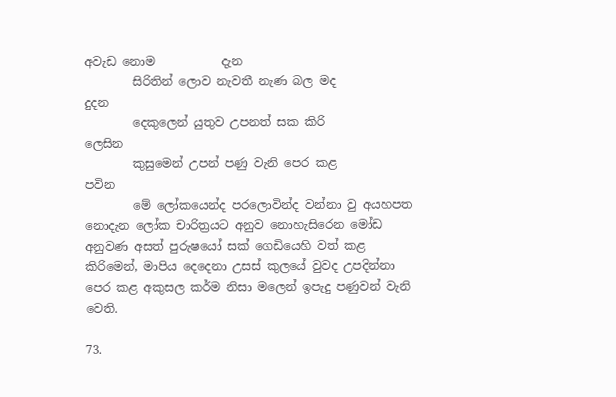අවැඩ නොම           දැන
        සිරිතින් ලොව නැවතී නැණ බල මද                  දුදන
        දෙකුලෙන් යුතුව උපනත් සක කිරි                 ලෙසින
        කුසුමෙන් උපන් පණු වැනි පෙර කළ                පවින
        මේ ලෝකයෙන්ද පරලොවින්ද වන්නා වු අයහපත නොදැන ලෝක චාරිත්‍රයට අනුව නොහැසිරෙන මෝඩ අනුවණ අසත් පුරුෂයෝ සක් ගෙඩියෙහි වත් කළ කිරිමෙන්, මාපිය දෙදෙනා උසස් කුලයේ වුවද උපදින්නා පෙර කළ අකුසල කර්ම නිසා මලෙන් ඉපැදු පණුවන් වැනි වෙති.

73.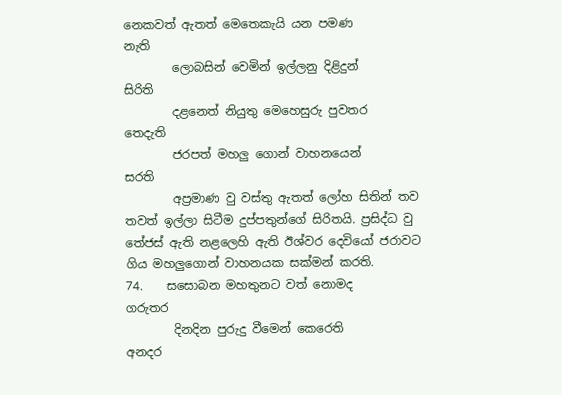නෙකවත් ඇතත් මෙතෙකැයි යන පමණ          නැති
        ලොබසින් වෙමින් ඉල්ලනු දිළිදුන්                 සිරිති
        දළනෙත් නියුතු මෙහෙසුරු පුවතර                තෙදැති
        ජරපත් මහලු ගොන් වාහනයෙන්                    සරති
        අප්‍රමාණ වු වස්තු ඇතත් ලෝහ සිතින් තව තවත් ඉල්ලා සිටීම දුප්පතුන්ගේ සිරිතයි. ප්‍රසිද්ධ වු තේජස් ඇති නළලෙහි ඇති ඊශ්වර දෙවියෝ ජරාවට ගිය මහලුගොන් වාහනයක සක්මන් කරති.
74.    සසොබන මහතුනට වත් නොමද            ගරුතර
        දිනදින පුරුදු වීමෙන් කෙරෙති                 අනදර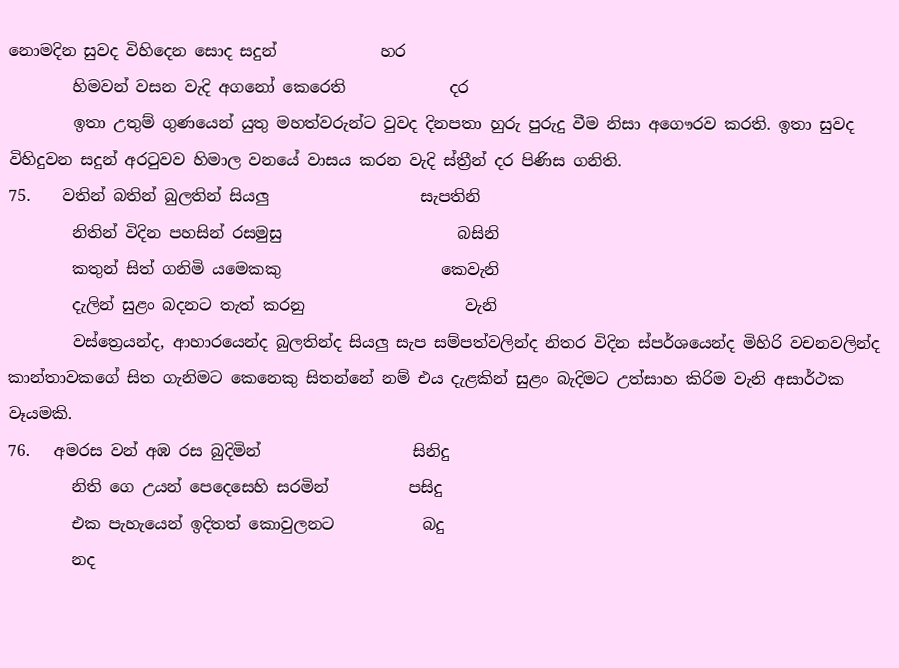නොමදින සුවද විහිදෙන සොද සදුන්             හර
        හිමවන් වසන වැදි අගනෝ කෙරෙති             දර
        ඉතා උතුම් ගුණයෙන් යුතු මහත්වරුන්ට වුවද දිනපතා හුරු පුරුදු වීම නිසා අගෞරව කරති. ඉතා සුවද විහිදුවන සදුන් අරටුවව හිමාල වනයේ වාසය කරන වැදි ස්ත්‍රීන් දර පිණිස ගනිති.
75.    වතින් බතින් බුලතින් සියලු                   සැපතිනි
        නිතින් විදින පහසින් රසමුසු                      බසිනි
        කතුන් සිත් ගනිමි යමෙකකු                    කෙවැනි
        දැලින් සුළං බදනට තැත් කරනු                    වැනි
        වස්ත්‍රෙයන්ද, ආහාරයෙන්ද බුලතින්ද සියලු සැප සම්පත්වලින්ද නිතර විදින ස්පර්ශයෙන්ද මිහිරි වචනවලින්ද කාන්තාවකගේ සිත ගැනිමට කෙනෙකු සිතන්නේ නම් එය දැළකින් සුළං බැදිමට උත්සාහ කිරිම වැනි අසාර්ථක වෑයමකි.
76.   අමරස වන් අඹ රස බුදිමින්                   සිනිදු
        නිති ගෙ උයන් පෙදෙසෙහි සරමින්          පසිදු
        එක පැහැයෙන් ඉදිතත් කොවුලනට           බදු
        නද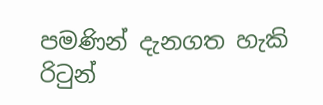පමණින් දැනගත හැකි රිටුන්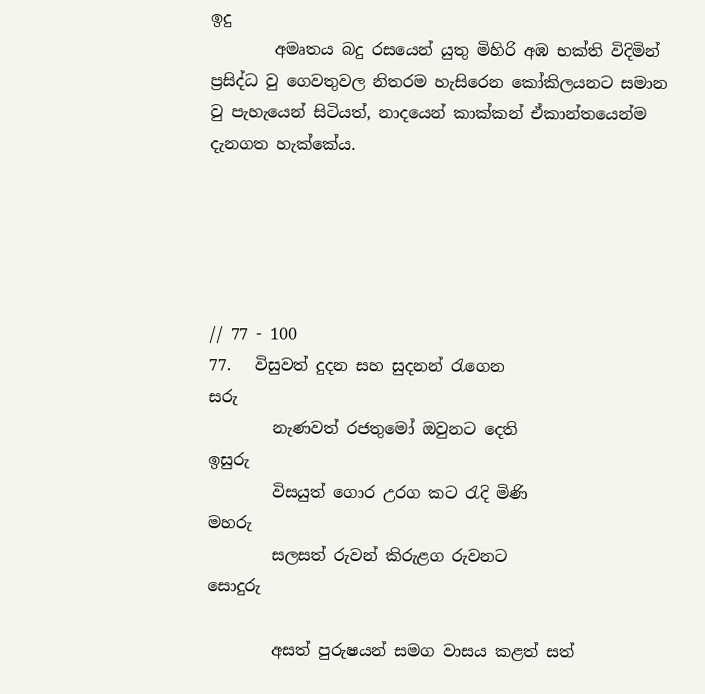ඉදු
        අමෘතය බදු රසයෙන් යුතු මිහිරි අඹ භක්ති විදිමින් ප්‍රසිද්ධ වු ගෙවතුවල නිතරම හැසිරෙන කෝකිලයනට සමාන වු පැහැයෙන් සිටියත්, නාදයෙන් කාක්කන් ඒකාන්තයෙන්ම දැනගත හැක්කේය.





// 77 - 100
77.   විසුවත් දුදන සහ සුදනන් රැගෙන                   සරු
        නැණවත් රජතුමෝ ඔවුනට දෙති                ඉසුරු
        විසයුත් ගොර උරග කට රැදි මිණි                මහරු
        සලසත් රුවන් කිරුළග රුවනට                සොදුරු

        අසත් පුරුෂයන් සමග වාසය කළත් සත්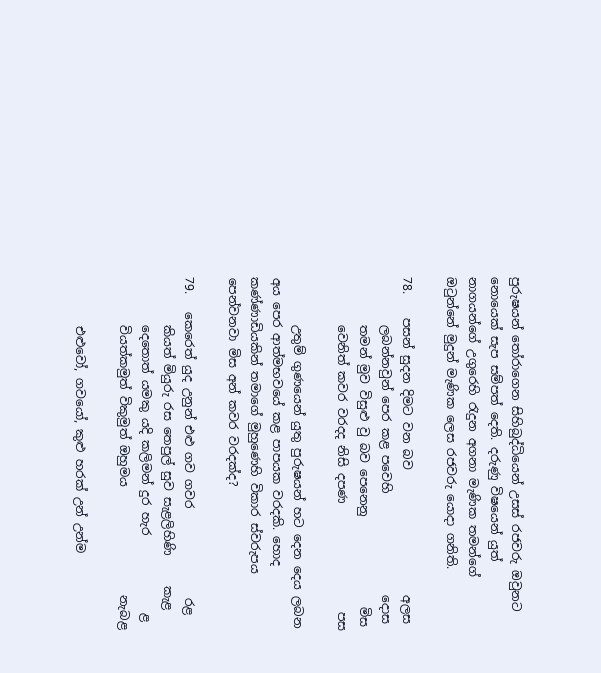පුරුෂයන් තෝරාගෙන සිහිබුද්ධියෙන් උසස් රජවරු ඔවුනට නොයෙක් සැප සම්පත් දෙති. දරුණු විෂයෙන් යුත් නාගයන්ගේ උගුරෙහි රැදුන අගනා මැණික තමන්ගේ ඔටුන්නේ මුදුන් මැණික ලෙස රජවරු යොදා ගනිති.

78.    පසන් සුදන දිමට වන බව                     අලස
        ලබන්නවුන් පෙර කළ පවෙහි                 දොස
        තමන් මුව විසුළු වු බව පෙනෙනු               මිස
        වෙනිත් කවර වරදද නිසි දපණ                  පස

        උතුම් ගුණයෙන් යුතු පුරුෂයන් හට දෙන දෙය ලබන අය පෙර ආත්මභවයේ කළ පාපයක වරදකි. හොද කණ්ණාඩියකින් තමාගේ මුහුණෙහි විකාර ස්වරුපය පෙන්වනවා මිස අන් කවර වරදක්ද?

79.   කෙරෙත් යුද උනුන් එළු ගව ගවර               රළ
        කියත් මියුරු රස තෙපුල් සුව සැළලිහිණි     කැළ
        දෙතොත් යමකු යදි කලිමන් දුර හැර             ළ
        වියත්කමුත් විකුමුත් ඔහුමය                  නැබළ

        එළුවෝ, ගවයෝ, කුළු හරක් උන් උන්ම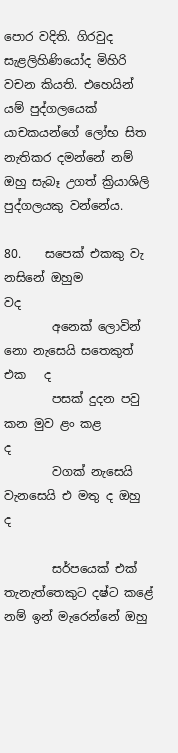පොර වදිති. ගිරවුද සැළලිහිණියෝද මිහිරි වචන කියති. එහෙයින් යම් පුද්ගලයෙක් යාචකයන්ගේ ලෝභ සිත නැතිකර දමන්නේ නම් ඔහු සැබෑ උගත් ක්‍රියාශිලි පුද්ගලයකු වන්නේය.

80.    සපෙක් එකකු වැ නසිනේ ඔහුම                    වද
        අනෙක් ලොවින් නො නැසෙයි සතෙකුත් එක   ද
        පසක් දුදන පවු කන මුව ළං කළ                       ද
        වගක් නැසෙයි වැනසෙයි එ මතු ද ඔහු               ද

        සර්පයෙක් එක් තැනැත්තෙකුට දෂ්ට කළේ නම් ඉන් මැරෙන්නේ ඔහු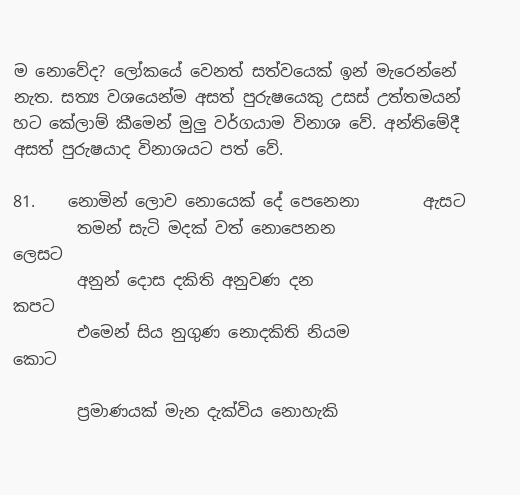ම නොවේද? ලෝකයේ වෙනත් සත්වයෙක් ඉන් මැරෙන්නේ නැත. සත්‍ය වශයෙන්ම අසත් පුරුෂයෙකු උසස් උත්තමයන් හට කේලාම් කීමෙන් මුලු වර්ගයාම විනාශ වේ. අන්තිමේදී අසත් පුරුෂයාද විනාශයට පත් වේ.

81.    නොමින් ලොව නොයෙක් දේ පෙනෙනා        ඇසට
        තමන් සැටි මදක් වත් නොපෙනන                ලෙසට
        අනුන් දොස දකිති අනුවණ දන                      කපට
        එමෙන් සිය නුගුණ නොදකිති නියම              කොට

        ප්‍රමාණයක් මැන දැක්විය නොහැකි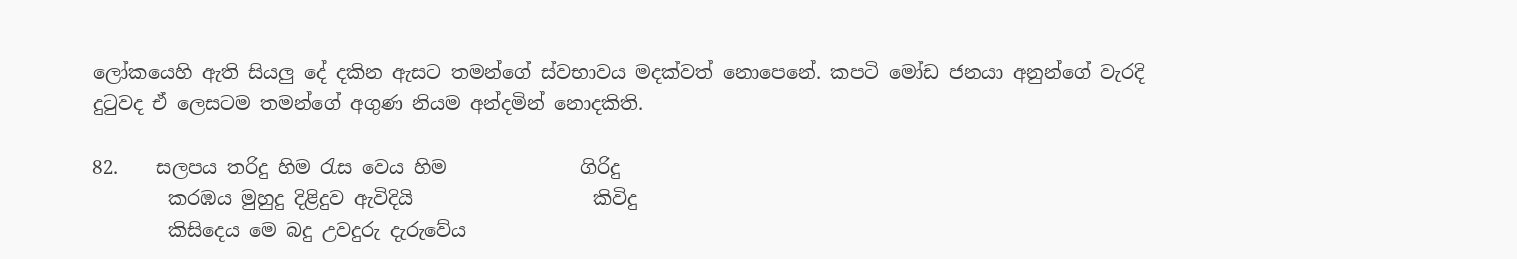ලෝකයෙහි ඇති සියලු දේ දකින ඇසට තමන්ගේ ස්වභාවය මදක්වත් නොපෙනේ. කපටි මෝඩ ජනයා අනුන්ගේ වැරදි දුටුවද ඒ ලෙසටම තමන්ගේ අගුණ නියම අන්දමින් නොදකිති.

82.    සලපය තරිදු හිම රැස වෙය හිම              ගිරිදු
        කරඹය මුහුදු දිළිදුව ඇවිදියි                   කිවිදු
        කිසිදෙය මෙ බදු උවදුරු දැරුවේය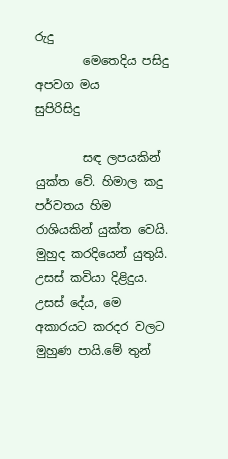රුදු
        මෙතෙදිය පසිදු අපවග මය               සුපිරිසිදු

        සඳ ලපයකින් යුක්ත වේ. හිමාල කදු පර්වතය හිම රාශියකින් යුක්ත වෙයි. මුහුද කරදියෙන් යුතුයි. උසස් කවියා දිළිදුය. උසස් දේය, මෙ අකාරයට කරදර වලට මුහුණ පායි.මේ තුන්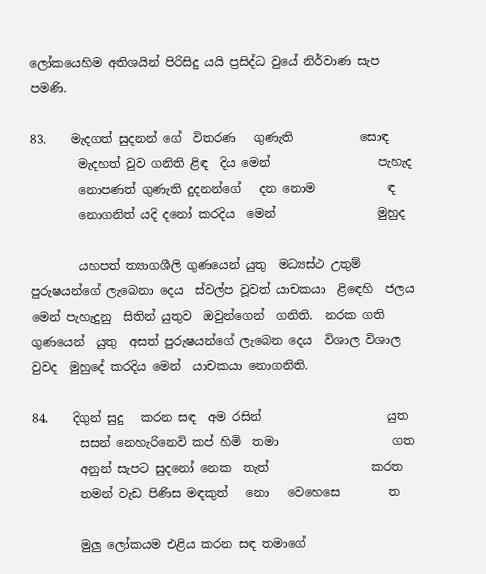ලෝකයෙහිම අතිශයින් පිරිසිදු යයි ප්‍රසිද්ධ වුයේ නිර්වාණ සැප පමණි.

83.    මැදගත් සුදනන් ගේ  විතරණ   ගුණැති           සොඳ
        මැදහත් වුව ගනිති ළිඳ  දිය මෙන්                  පැහැද
        නොපණත් ගුණැති දුදනන්ගේ   දන නොම            ඳ
        නොගනිත් යදි දනෝ කරදිය  මෙන්                 මුහුද

        යහපත් ත්‍යාගශීලි ගුණයෙන් යුතු  මධ්‍යස්ථ උතුම් පුරුෂයන්ගේ ලැබෙනා දෙය  ස්වල්ප වූවත් යාචකයා  ළිඳෙහි  ජලය මෙන් පැහැදුනු  සිතින් යුතුව  ඔවුන්ගෙන්  ගනිති.  නරක ගති ගුණයෙන්  යුතු  අසත් පුරුෂයන්ගේ ලැබෙන දෙය  විශාල විශාල වුවද  මුහුදේ කරදිය මෙන්  යාචකයා නොගනිති.

84.    දිගුන් සුදු   කරන සඳ  අම රසින්                     යුත‍
        සසන් නෙහැරිනෙවි කප් හිමි  තමා                   ගත
        අනුන් සැපට සුදනෝ නෙක  තැත්                 කරත
        තමන් වැඩ පිණිස මඳකුත්   නො   වෙහෙසෙ        ත

        මුලු ලෝකයම එළිය කරන සඳ තමාගේ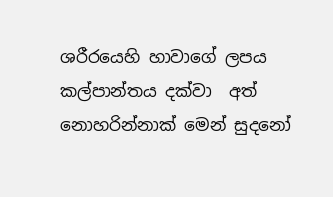ශරීරයෙහි හාවාගේ ලපය කල්පාන්තය දක්වා  අත් නොහරින්නාක් මෙන් සුදනෝ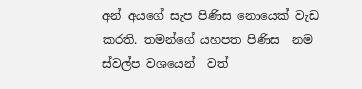අන් අයගේ සැප පිණිස නොයෙක් වැඩ කරති. තමන්ගේ යහපත පිණිස  නම ස්වල්ප වශයෙන්  වත්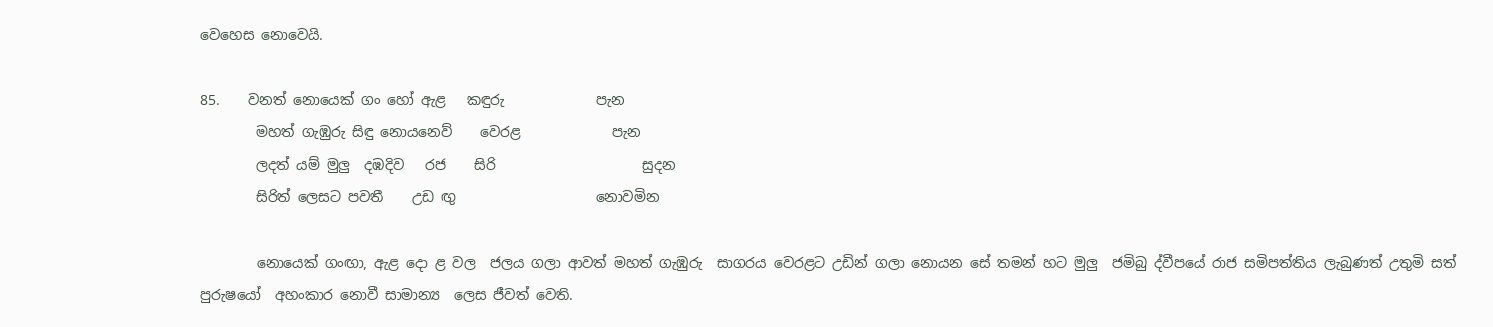වෙහෙස නොවෙයි.

85.    වනත් නොයෙක් ගං හෝ ඇළ   කඳුරු             පැන
        මහත් ගැඹුරු සිඳු නොයනෙව්    වෙරළ             පැන
        ලදත් යම් මුලු  දඹදිව   රජ    සිරි                     සුදන
        සිරිත් ලෙසට පවතී    උඩ ඟු                    නොවමින

        නොයෙක් ගංඟා, ඇළ දො ළ වල  ජලය ගලා ආවත් මහත් ගැඹුරු  සාගරය වෙරළට උඩින් ගලා නොයන සේ තමන් හට මුලු  ජමිබු ද්වීපයේ රාජ සමිපත්තිය ලැබුණත් උතුමි සත් පුරුෂයෝ  අහංකාර නොවී සාමාන්‍ය  ලෙස ජීවත් වෙති.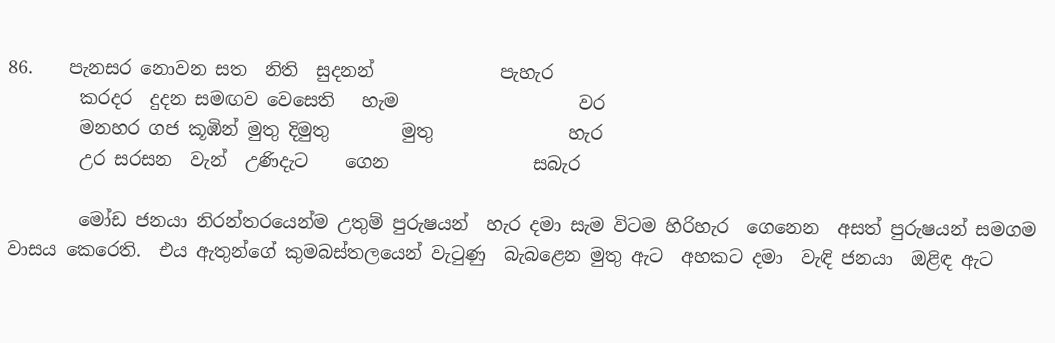86.    පැනසර නොවන සත  නිති  සුදනන්              පැහැර
        කරදර  දුදන සමඟව වෙසෙති   හැම                    වර
        මනහර ගජ කූඹින් මුතු දිමුතු        මුතු               හැර
        උර සරසන  වැන්  උණිදැට    ගෙන                සබැර

        මෝඩ ජනයා නිරන්තරයෙන්ම උතුම් පුරුෂයන්  හැර දමා සැම විටම හිරිහැර  ගෙනෙන  අසත් පුරුෂයන් සමගම වාසය කෙරෙති.  එය ඇතුන්ගේ කුමබස්තලයෙන් වැටුණු  බැබළෙන මුතු ඇට  අහකට දමා  වැඳි ජනයා  ඔළිඳ ඇට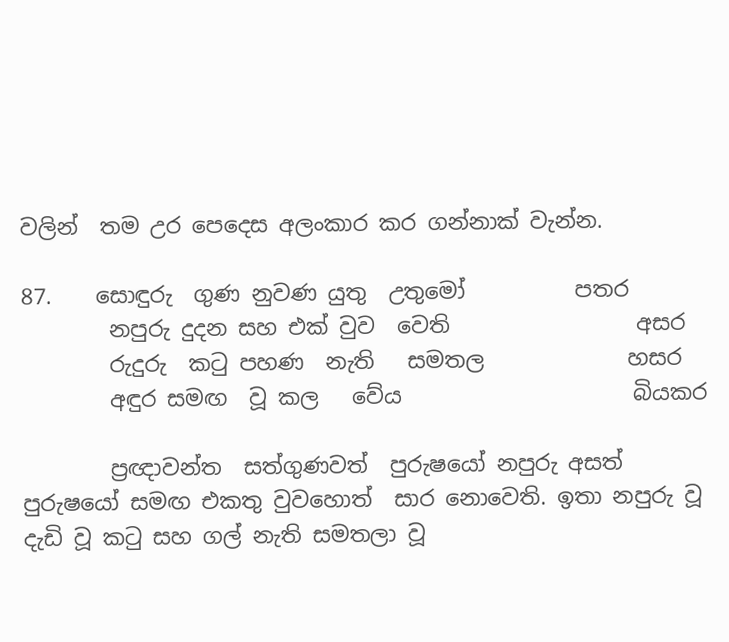වලින්  තම උර පෙදෙස අලංකාර කර ගන්නාක් වැන්න.

87.    සොඳුරු  ගුණ නුවණ යුතු  උතුමෝ          පතර
        නපුරු දුදන සහ එක් වුව  වෙති                 අසර
        රුදුරු  කටු පහණ  නැති   සමතල             හසර
        අඳුර සමඟ  වූ කල   වේය                     බියකර

        ප්‍රඥාවන්ත  සත්ගුණවත්  පුරුෂයෝ නපුරු අසත් පුරුෂයෝ සමඟ එකතු වුවහොත්  සාර නොවෙති. ඉතා නපුරු වූ දැඩි වූ කටු සහ ගල් නැති සමතලා වූ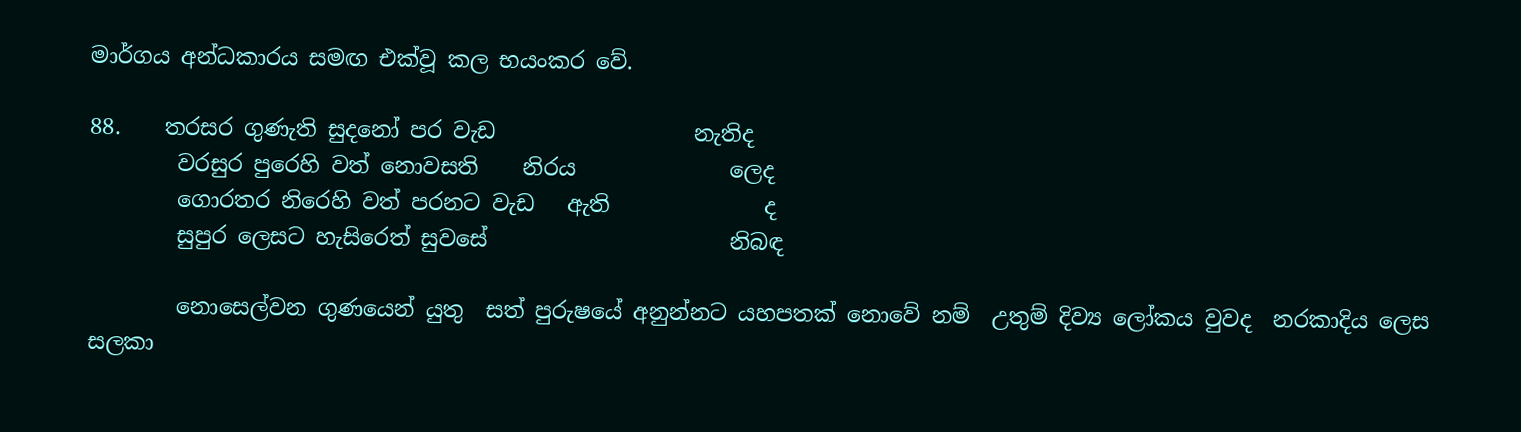මාර්ගය අන්ධකාරය සමඟ එක්වූ කල භයංකර වේ.

88.    තරසර ගුණැති සුදනෝ පර වැඩ                  නැතිද
        වරසුර පුරෙහි වත් නොවසති    නිරය              ලෙද
        ගොරතර නිරෙහි වත් පරනට වැඩ   ඇති              ද
        සුපුර ලෙසට හැසිරෙත් සුවසේ                      නිබඳ

        නොසෙල්වන ගුණයෙන් යුතු  සත් පුරුෂයේ අනුන්නට යහපතක් නොවේ නම්  උතුම් දිව්‍ය ලෝකය වුවද  නරකාදිය ලෙස සලකා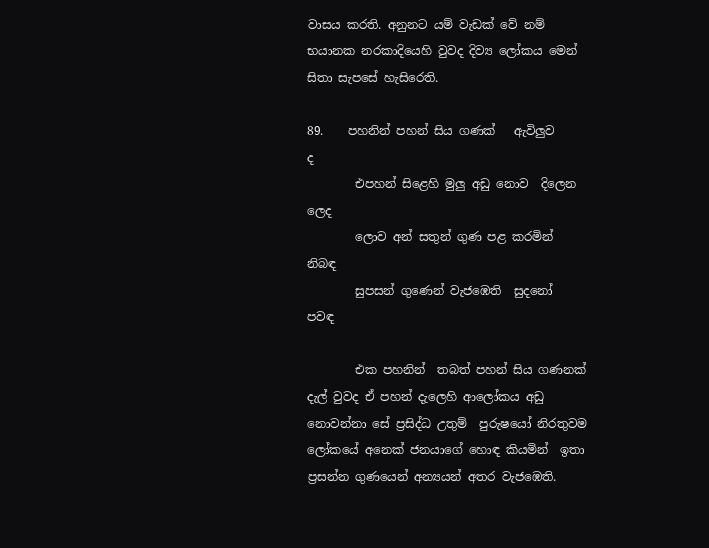වාසය කරති. අනුනට යම් වැඩක් වේ නම් භයානක නරකාදියෙහි වුවද දිව්‍ය ලෝකය මෙන් සිතා සැපසේ හැසිරෙති.

89.    පහනින් පහන් සිය ගණක්   ඇවිලුව                ද
        එපහන් සිළෙහි මුලු අඩු නොව  දිලෙන         ලෙද
        ලොව අන් සතුන් ගුණ පළ කරමින්            නිබඳ
        සුපසන් ගුණෙන් වැජඹෙති  සුදනෝ            පවඳ

        එක පහනින්  තබත් පහන් සිය ගණනක් දැල් වුවද ඒ පහන් දැලෙහි ආලෝකය අඩු නොවන්නා සේ ප්‍රසිද්ධ උතුම්  පුරුෂයෝ නිරතුවම ලෝකයේ අනෙක් ජනයාගේ හොඳ කියමින්  ඉතා ප්‍රසන්න ගුණයෙන් අන්‍යයන් අතර වැජඹෙති.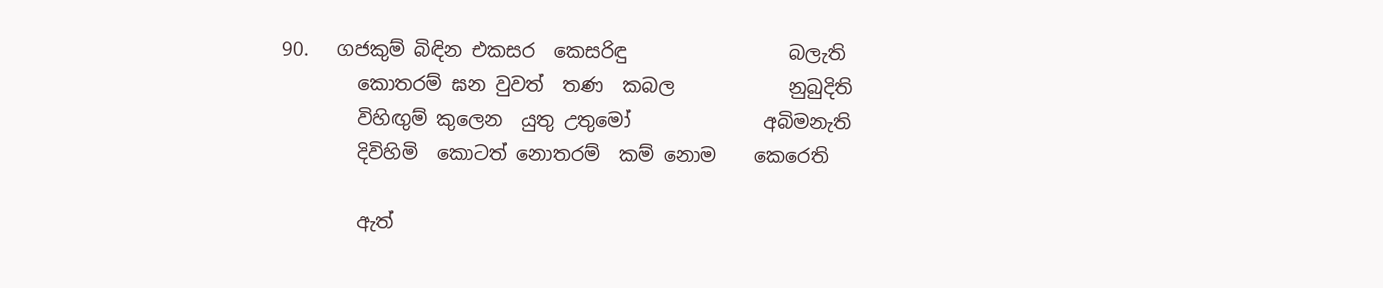90.   ගජකුම් බිඳින එකසර  කෙසරිඳු                 බලැති
        කොතරම් ඝන වුවත්  තණ  කබල            නුබුදිති
        විහිඟුම් කුලෙන  යුතු උතුමෝ              අබිමනැති
        දිවිහිමි  කොටත් නොතරම්  කම් නොම    කෙරෙති

        ඇත්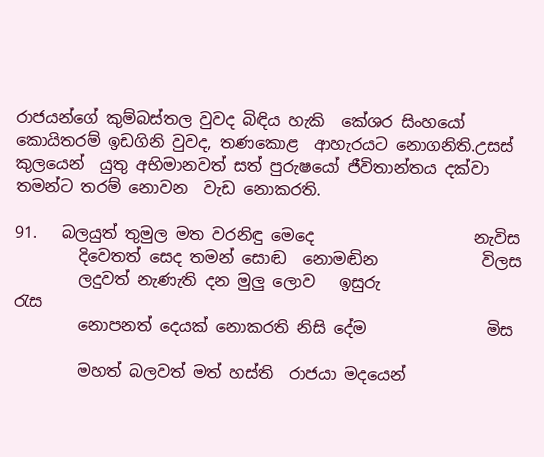රාජයන්ගේ කුම්බස්තල වුවද බිඳිය හැකි  කේශර සිංහයෝ කොයිතරම් ඉඩගිනි වුවද, තණකොළ  ආහැරයට නොගනිති.උසස් කුලයෙන්  යුතු අභිමානවත් සත් පුරුෂයෝ ජීවිතාන්තය දක්වා තමන්ට තරම් නොවන  වැඩ නොකරති.

91.   බලයුත් තුමුල මත වරනිඳු මෙදෙ                    නැවිස
        දිවෙතත් සෙද තමන් සොඬ  නොමඬින             විලස
        ලදුවත් නැණැති දන මුලු ලොව   ඉසුරු               රැස
        නොපනත් දෙයක් නොකරති නිසි දේම               මිස

        මහත් බලවත් මත් හස්ති  රාජයා මදයෙන්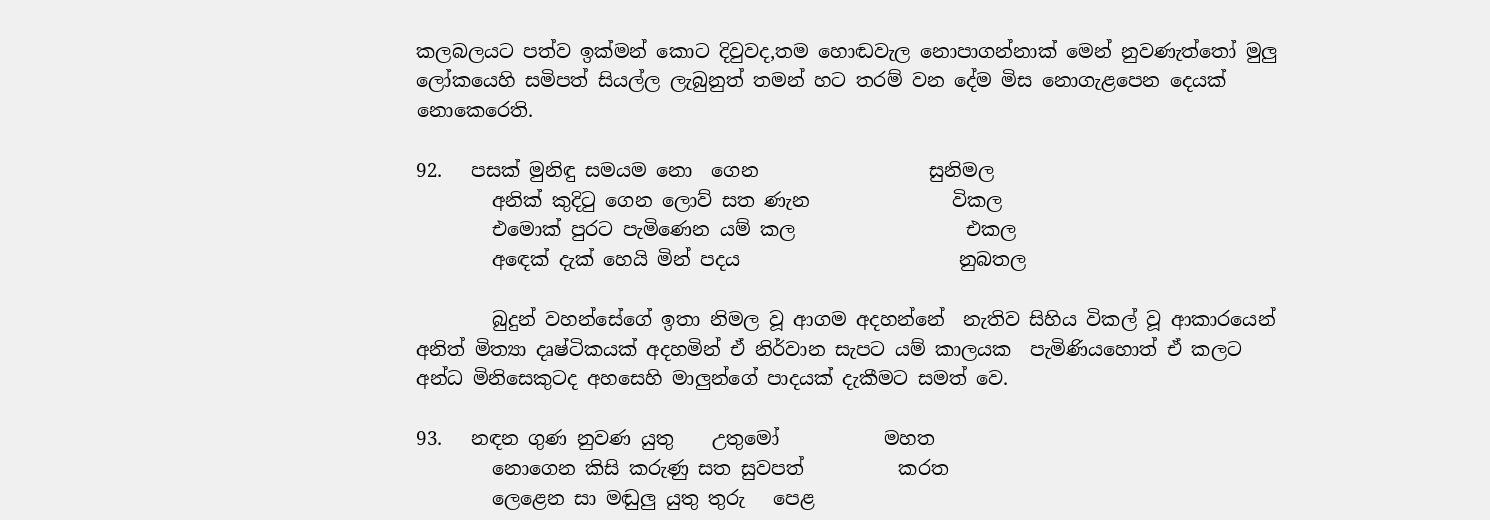කලබලයට පත්ව ඉක්මන් කොට දිවුවද,තම හොඬවැල නොපාගන්නාක් මෙන් නුවණැත්තෝ මුලු ලෝකයෙහි සමිපත් සියල්ල ලැබුනුත් තමන් හට තරම් වන දේම මිස නොගැළපෙන දෙයක් නොකෙරෙති.

92.   පසක් මුනිඳු සමයම නො  ගෙන                  සුනිමල
        අනික් කුදිටු ගෙන ‍ලොව් සත ණැන               විකල
        එමොක් පුරට පැමිණෙන යම් කල                  එකල
        අඳෙක් දැක් හෙයි මින් පදය                       නුබතල

        බුදුන් වහන්සේගේ ඉතා නිමල වූ ආගම අදහන්නේ  නැතිව සිහිය විකල් වූ ආකාරයෙන් අනිත් මිත්‍යා දෘෂ්ටිකයක් අදහමින් ඒ නිර්වාන සැපට යම් කාලයක  පැමිණියහොත් ඒ කලට අන්ධ මිනිසෙකුටද අහසෙහි මාලුන්ගේ පාදයක් දැකීමට සමත් වෙ.

93.   නඳන ගුණ නුවණ යුතු    උතුමෝ           මහත
        නොගෙන කිසි කරුණු සත සුවපත්          කරත
        ලෙළෙන සා මඬුලු යුතු තුරු   පෙළ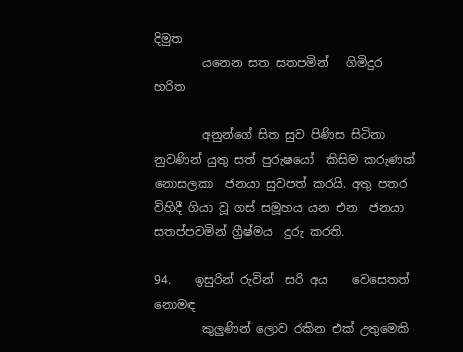දිමුත
        යනෙන සත සතපමින්   ගිමිදුර               හරිත

        අනුන්ගේ සිත සුව පිණිස සිටිනා නුවණින් යුතු සත් පුරුෂයෝ  කිසිම කරුණක්  නොසලකා  ජනයා සුවපත් කරයි. අතු පතර  විහිදී ගියා වූ ගස් සමූහය යන එන  ජනයා සතප්පවමින් ග්‍රීෂ්මය  දුරු කරති.

94.    ඉසුරින් රුවින්  සරි අය    වෙසෙතත්           නොමඳ
        කුලුණින් ලොව රකින එක් උතුමෙකි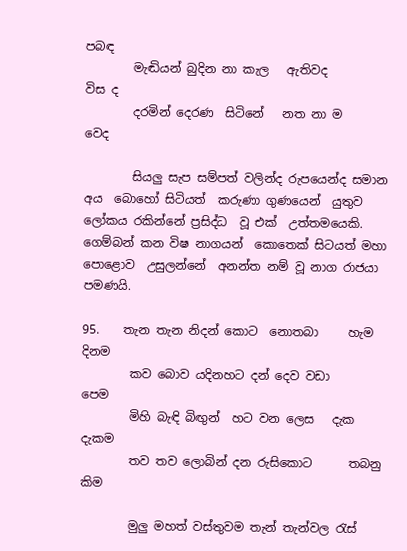පබඳ
        මැඬියන් බුදින නා කැල   ඇතිවද                   විස ද
        දරමින් දෙරණ  සිටිනේ   නත නා ම                වෙද

        සියලු සැප සම්පත් වලින්ද රුපයෙන්ද සමාන අය  බොහෝ සිටියත්  කරුණා ගුණයෙන්  යුතුව ලෝකය රකින්නේ ප්‍රසිද්ධ  වූ එක්  උත්තමයෙකි. ගෙම්බන් කන විෂ නාගයන්  කොතෙක් සිටයත් මහා පොළොව  උසුලන්නේ  අනන්ත නම් වූ නාග රාජයා පමණයි.

95.    තැන තැන නිදන් කොට  නොතබා     හැම       දිනම
        කව බොව යදිනහට දන් දෙව වඩා                   පෙම
        මිහි බැඳි බිඟුන්  හට වන ලෙස   දැක               දැකම
        තව තව ලොබින් දන රුසිකොට      තබනු          කිම

        මුලු මහත් වස්තුවම තැන් තැන්වල රැස්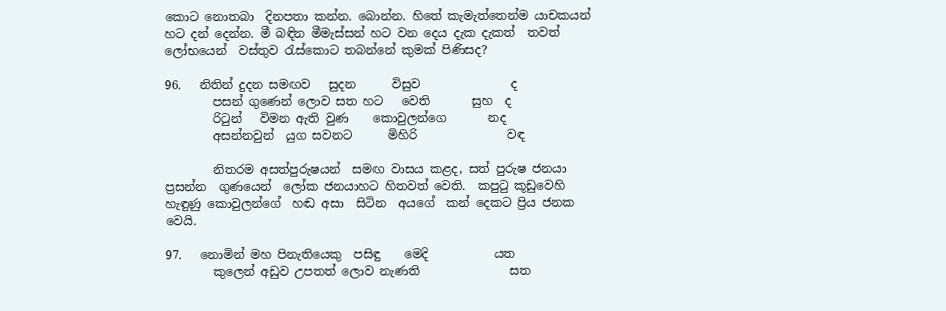කොට නොතබා  දිනපතා කන්න. බොන්න. හිතේ කැමැත්තෙන්ම යාචකයන් හට දන් දෙන්න. මී බඳින මීමැස්සන් හට වන දෙය දැක දැකත්  තවත් ලෝභයෙන්  වස්තුව රැස්කොට තබන්නේ කුමක් පිණිසද?

96.   නිතින් දුදන සමඟව   සුදන      විසුව               ද
        පසන් ගුණෙන් ලොව සත හට   වෙති       සුහ  ද
        රිටුන්   විමන ඇති වුණ    කොවුලන්ගෙ       නද
        අසන්නවුන්  යුග සවනට      මිහිරි               වඳ

        නිතරම අසත්පුරුෂයන්  සමඟ වාසය කළද, සත් පුරුෂ ජනයා  ප්‍රසන්න  ගුණයෙන්  ලෝක ජනයාහට හිතවත් වෙති.  කපුටු කූඩුවෙහි  හැඳුණු කොවුලන්ගේ  හඬ අසා  සිටින  අයගේ  කන් දෙකට ප්‍රිය ජනක වෙයි.

97.   නොමින් මහ පිනැතියෙකු  පසිඳු    මෙදි           යත‍
        කුලෙන් අඩුව උපතත් ලොව නැණති               සත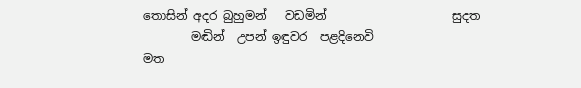තොසින් අදර බුහුමන්   වඩමින්                     සුදත
        මඬින්  උපන් ඉඳුවර  පළදිනෙවි                     මත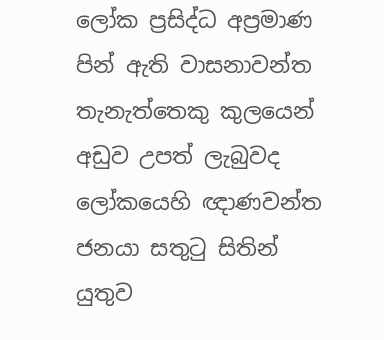ලෝක ප්‍රසිද්ධ අප්‍රමාණ පින් ඇති වාසනාවන්ත තැනැත්තෙකු කුලයෙන් අඩුව උපත් ලැබුවද ලෝකයෙහි ඥාණවන්ත ජනයා සතුටු සිතින්  යුතුව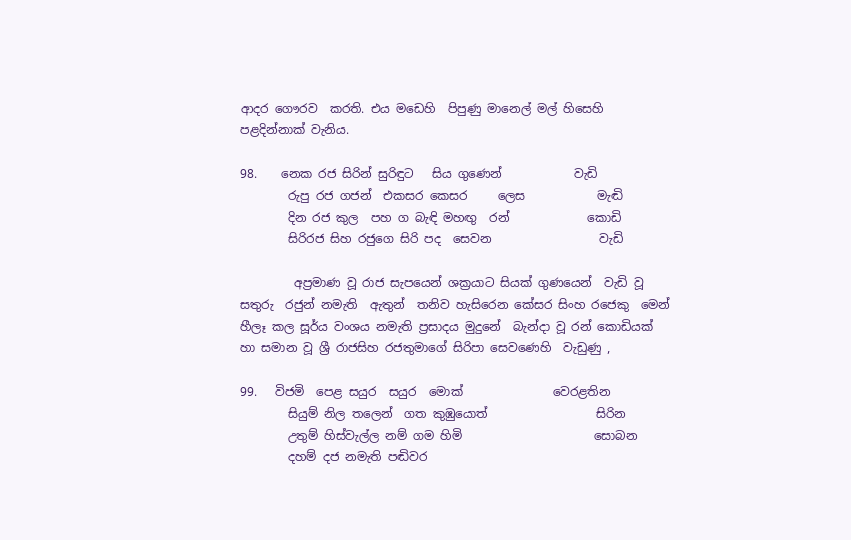ආදර ගෞරව  කරති. එය ම‍ඩෙහි  පිපුණු මානෙල් මල් හිසෙහි  පළදින්නාක් වැනිය.

98.    නෙක රජ සිරින් සුරිඳුට   සිය ගුණෙන්            වැඩි
        රුපු රජ ගජන්  එකසර කෙසර     ලෙස            මැඬි
        දින රජ කුල  පහ ග බැඳි මහඟු  රන්             කොඩි
        සිරිරජ සිහ රජුගෙ සිරි පද  සෙවන                  වැඩි

         අප්‍රමාණ වූ රාජ සැපයෙන් ශක්‍රයාට සියක් ගුණයෙන්  වැඩි වූ සතුරු  රජුන් නමැති  ඇතුන්  තනිව හැසිරෙන කේසර සිංහ රජෙකු  මෙන්  හීලෑ කල සූර්ය වංශය නමැති ප්‍රසාදය මුදුනේ  බැන්දා වූ රන් කොඩියක්  හා සමාන වූ ශ්‍රී රාජසිහ රජතුමාගේ සිරිපා සෙවණෙහි  වැඩුණු ,

99.   විජමි  පෙළ සයුර  සයුර  මොක්               වෙරළතින
        සියුම් නිල තලෙන්  ගත කුඹුයොත්                  සිරින
        උතුම් හිස්වැල්ල නම් ගම හිමි                      සොබන
        දහම් දජ නමැති පඬිවර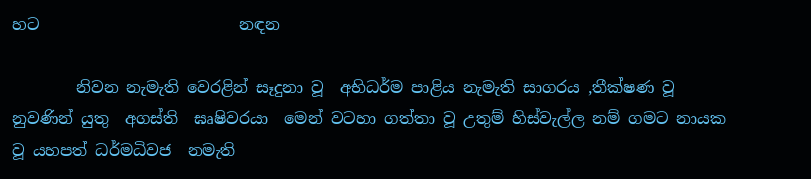හට                         නඳන

        නිවන නැමැති වෙරළින් සෑදුනා වූ  අභිධර්ම පාළිය නැමැති සාගරය ,තීක්ෂණ වූ නුවණින් යුතු  අගස්ති  ඝෘෂිවරයා  මෙන් වටහා ගත්තා වූ උතුම් හිස්වැල්ල නම් ගමට නායක වූ යහපත් ධර්මධිවජ  නමැති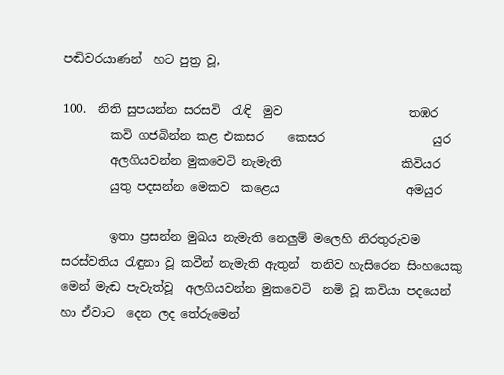පඬිවරයාණන්  හට පුත්‍ර වූ,

100.  නිති සුපයන්න සරසවි  රැඳි  මුව                     තඹර
        කවි ගජබින්න කළ එකසර    කෙසර                  යුර
        අලගියවන්න මුකවෙටි නැමැති                    කිවියර
        යුතු පදසන්න මෙකව  කළෙය                     අමයුර

        ඉතා ප්‍රසන්න මුඛය නැමැති නෙලුම් මලෙහි නිරතුරුවම සරස්වතිය රැඳුනා වූ කවීන් නැමැති ඇතුන්  තනිව හැසිරෙන සිංහයෙකු මෙන් මැඬ පැවැත්වූ  අලගියවන්න මුකවෙටි  නමි වූ කවියා පදයෙන්  හා ඒවාට  දෙන ලද තේරුමෙන්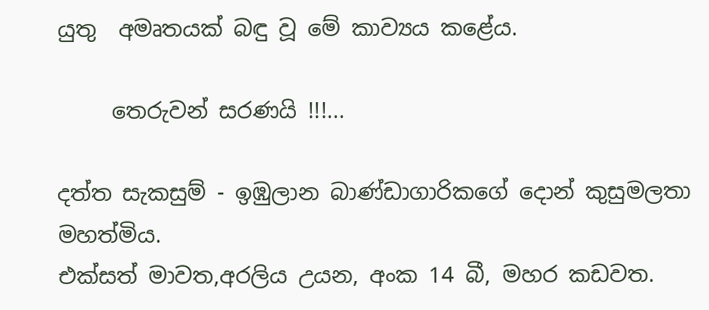යුතු  අමෘතයක් බඳු වූ මේ කාව්‍යය කළේය.

     තෙරුවන් සරණයි !!!...

දත්ත සැකසුම් - ඉඹුලාන බාණ්ඩාගාරිකගේ දොන් කුසුමලතා මහත්මිය.
එක්සත් මාවත,අරලිය උයන, අංක 14 බී, මහර කඩවත.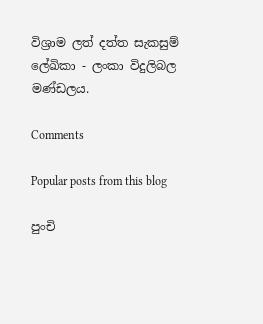විශ්‍රාම ලත් දත්ත සැකසුම් ලේඛිකා - ලංකා විදුලිබල මණ්ඩලය.

Comments

Popular posts from this blog

පුංචි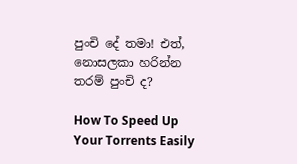පුංචි දේ තමා! එත්, නොසලකා හරින්න තරම් පුංචි ද?

How To Speed Up Your Torrents Easily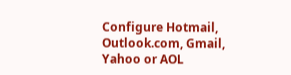Configure Hotmail, Outlook.com, Gmail, Yahoo or AOL